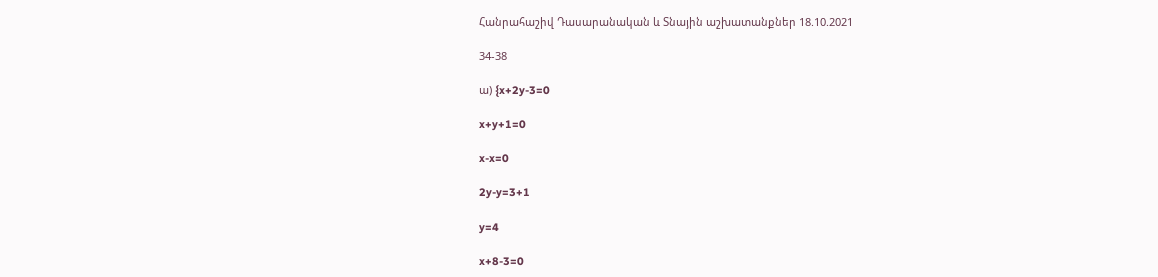Հանրահաշիվ Դասարանական և Տնային աշխատանքներ 18.10.2021

34-38

ա) {x+2y-3=0

x+y+1=0

x-x=0

2y-y=3+1

y=4

x+8-3=0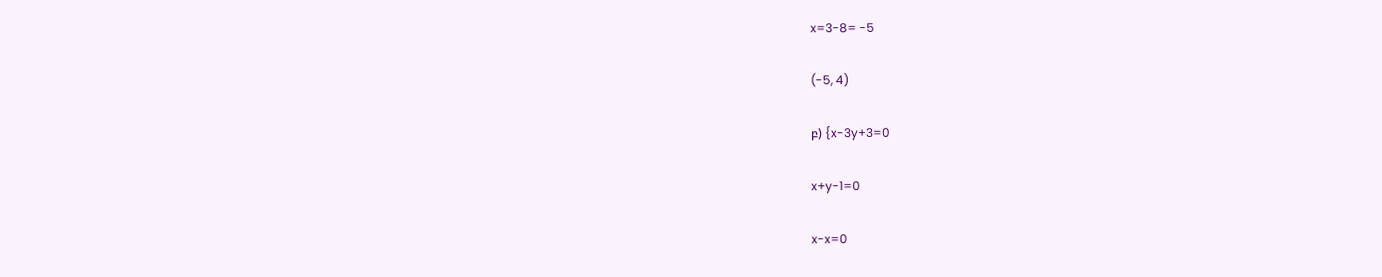x=3-8= -5

(-5, 4)

բ) {x-3y+3=0

x+y-1=0

x-x=0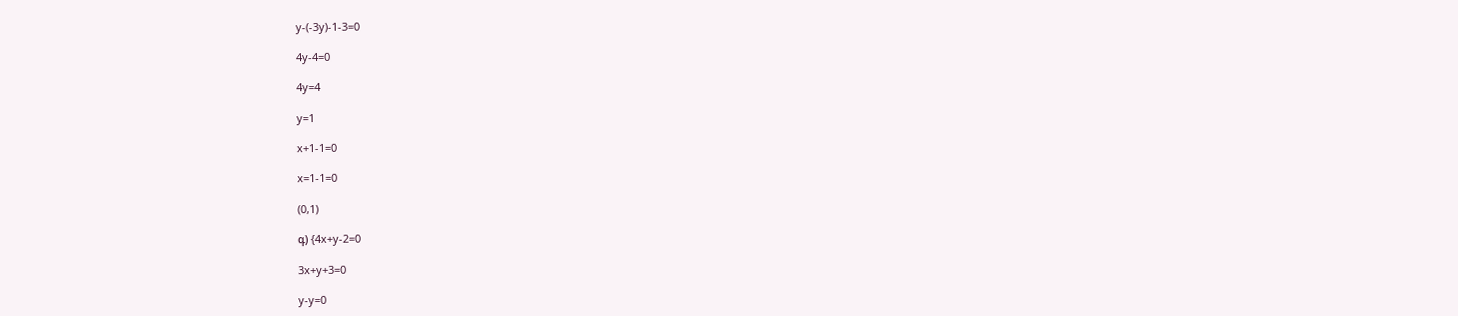y-(-3y)-1-3=0

4y-4=0

4y=4

y=1

x+1-1=0

x=1-1=0

(0,1)

գ) {4x+y-2=0

3x+y+3=0

y-y=0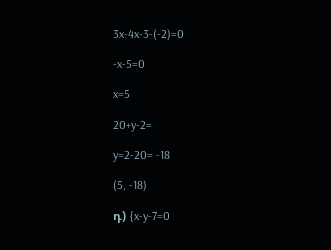3x-4x-3-(-2)=0

-x-5=0

x=5

20+y-2=

y=2-20= -18

(5, -18)

դ) {x-y-7=0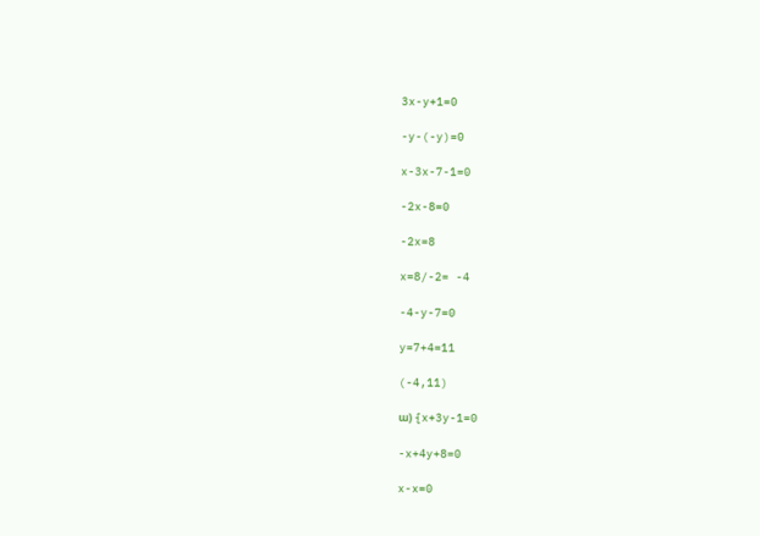3x-y+1=0

-y-(-y)=0

x-3x-7-1=0

-2x-8=0

-2x=8

x=8/-2= -4

-4-y-7=0

y=7+4=11

(-4,11)

ա) {x+3y-1=0

-x+4y+8=0

x-x=0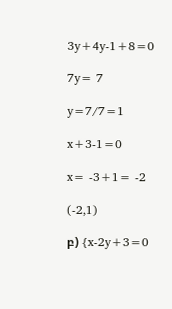3y+4y-1+8=0

7y= 7

y=7/7=1

x+3-1=0

x= -3+1= -2

(-2,1)

բ) {x-2y+3=0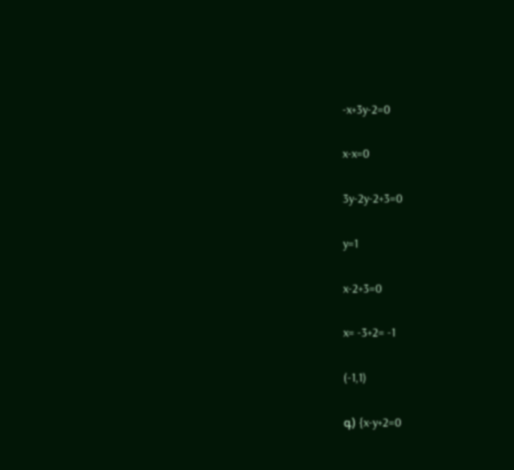-x+3y-2=0

x-x=0

3y-2y-2+3=0

y=1

x-2+3=0

x= -3+2= -1

(-1,1)

գ) {x-y+2=0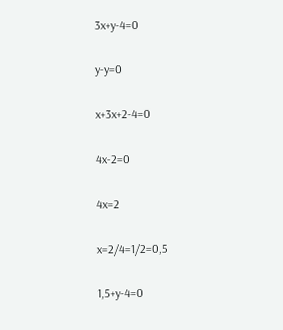3x+y-4=0

y-y=0

x+3x+2-4=0

4x-2=0

4x=2

x=2/4=1/2=0,5

1,5+y-4=0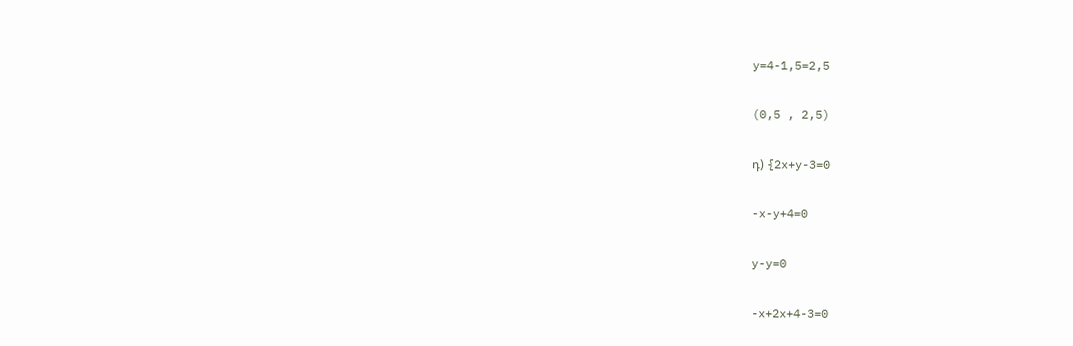y=4-1,5=2,5

(0,5 , 2,5)

դ) {2x+y-3=0

-x-y+4=0

y-y=0

-x+2x+4-3=0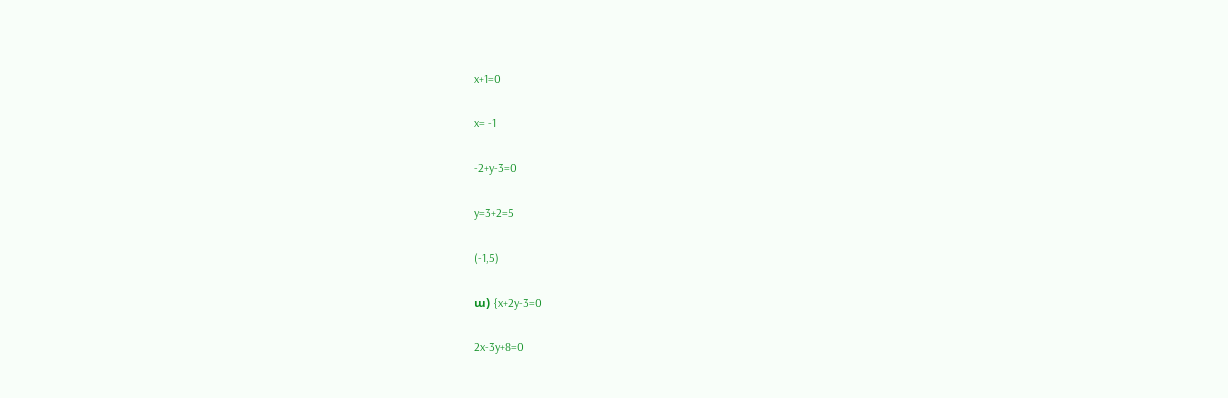x+1=0

x= -1

-2+y-3=0

y=3+2=5

(-1,5)

ա) {x+2y-3=0

2x-3y+8=0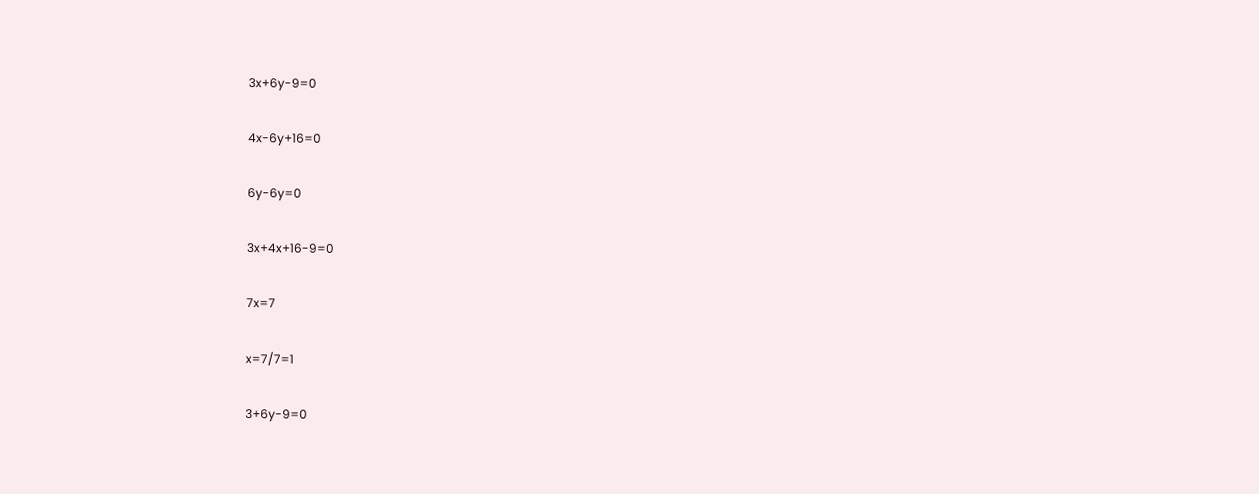3x+6y-9=0

4x-6y+16=0

6y-6y=0

3x+4x+16-9=0

7x=7

x=7/7=1

3+6y-9=0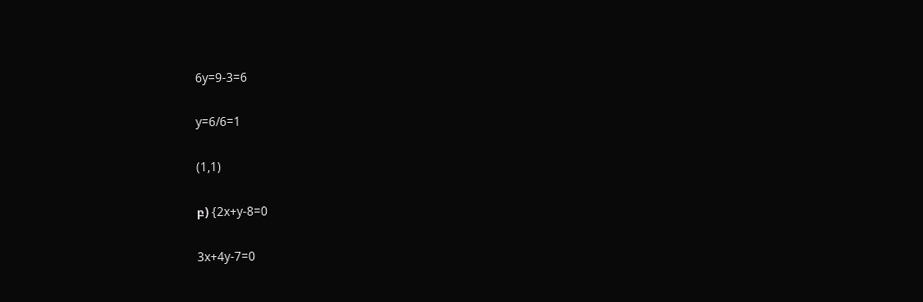6y=9-3=6

y=6/6=1

(1,1)

բ) {2x+y-8=0

3x+4y-7=0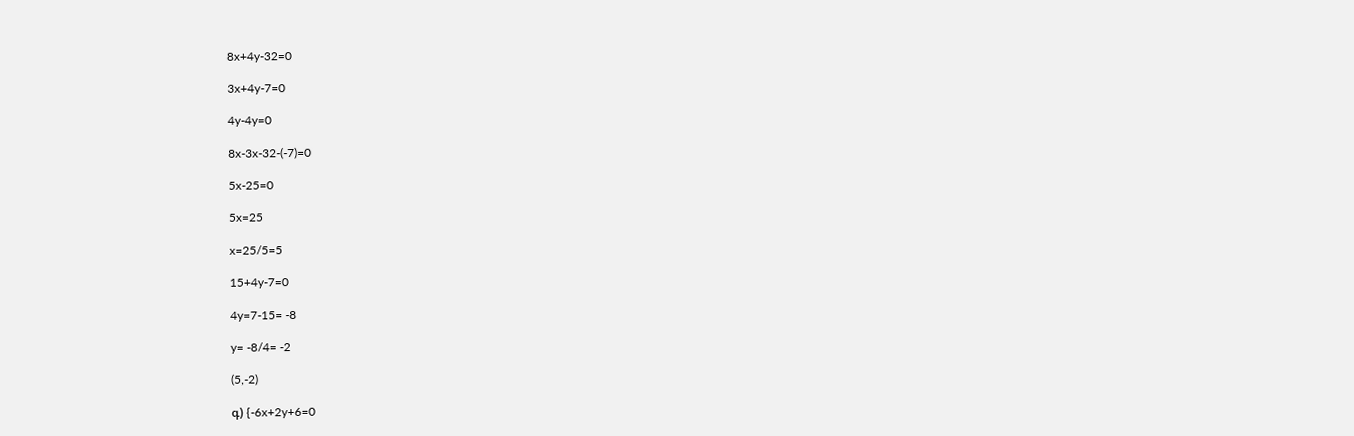8x+4y-32=0

3x+4y-7=0

4y-4y=0

8x-3x-32-(-7)=0

5x-25=0

5x=25

x=25/5=5

15+4y-7=0

4y=7-15= -8

y= -8/4= -2

(5,-2)

գ) {-6x+2y+6=0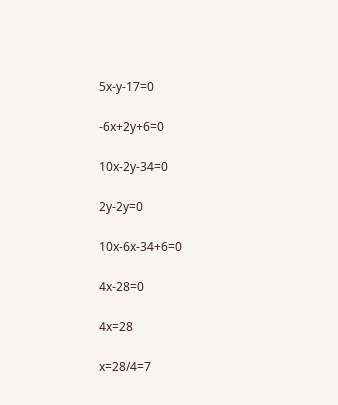5x-y-17=0

-6x+2y+6=0

10x-2y-34=0

2y-2y=0

10x-6x-34+6=0

4x-28=0

4x=28

x=28/4=7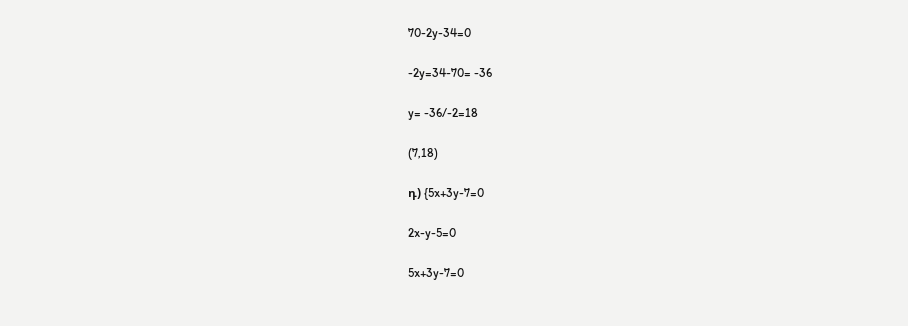70-2y-34=0

-2y=34-70= -36

y= -36/-2=18

(7,18)

դ) {5x+3y-7=0

2x-y-5=0

5x+3y-7=0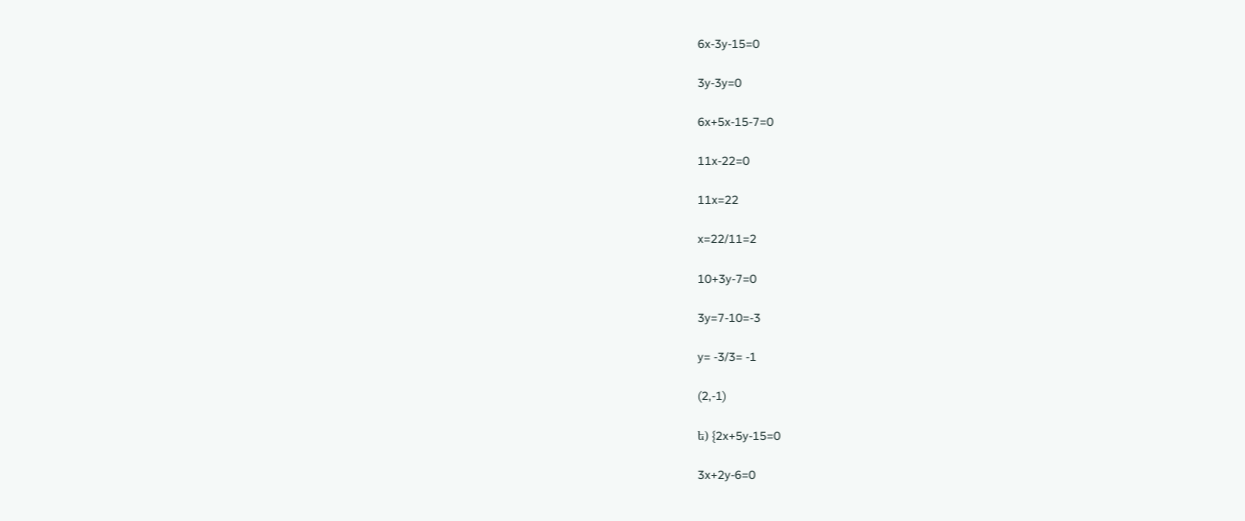6x-3y-15=0

3y-3y=0

6x+5x-15-7=0

11x-22=0

11x=22

x=22/11=2

10+3y-7=0

3y=7-10=-3

y= -3/3= -1

(2,-1)

ե) {2x+5y-15=0

3x+2y-6=0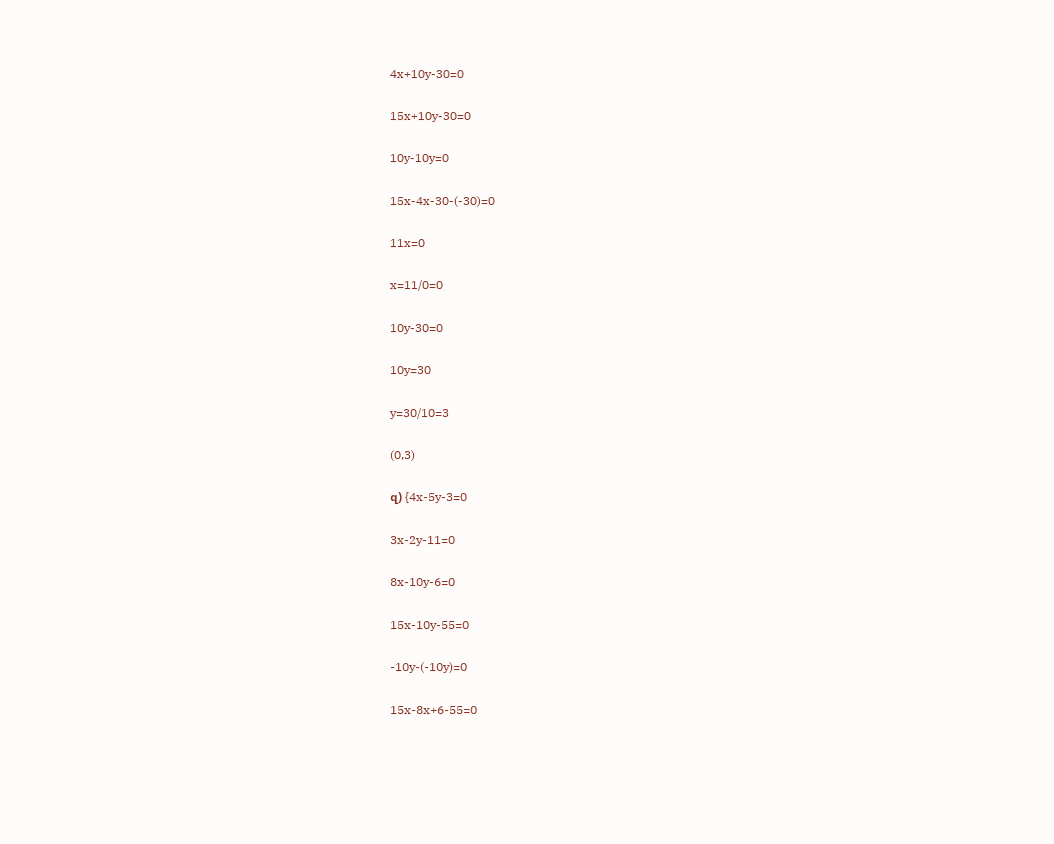4x+10y-30=0

15x+10y-30=0

10y-10y=0

15x-4x-30-(-30)=0

11x=0

x=11/0=0

10y-30=0

10y=30

y=30/10=3

(0,3)

զ) {4x-5y-3=0

3x-2y-11=0

8x-10y-6=0

15x-10y-55=0

-10y-(-10y)=0

15x-8x+6-55=0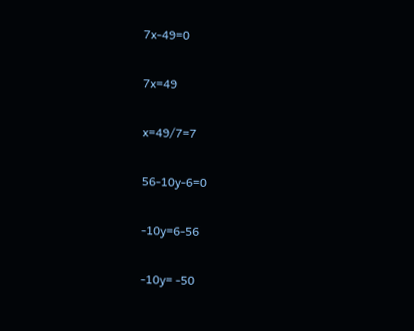7x-49=0

7x=49

x=49/7=7

56-10y-6=0

-10y=6-56

-10y= -50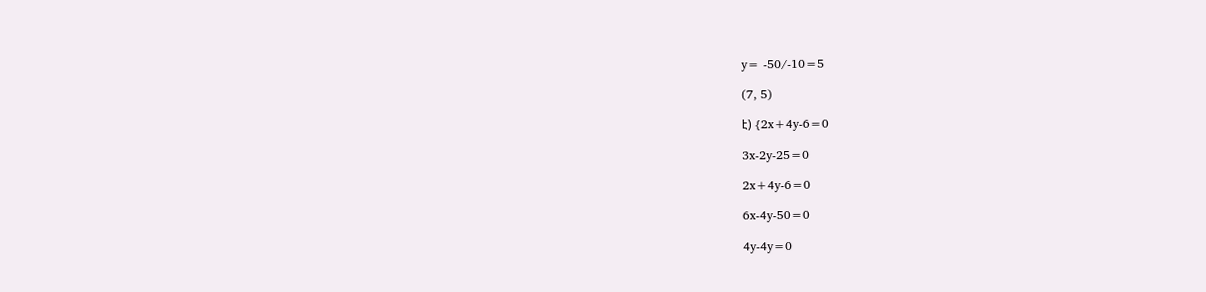y= -50/-10=5

(7, 5)

է) {2x+4y-6=0

3x-2y-25=0

2x+4y-6=0

6x-4y-50=0

4y-4y=0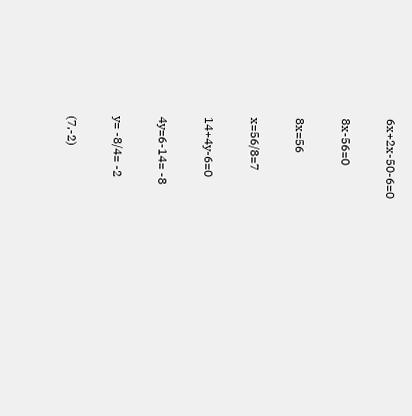6x+2x-50-6=0

8x-56=0

8x=56

x=56/8=7

14+4y-6=0

4y=6-14= -8

y= -8/4= -2

(7,-2)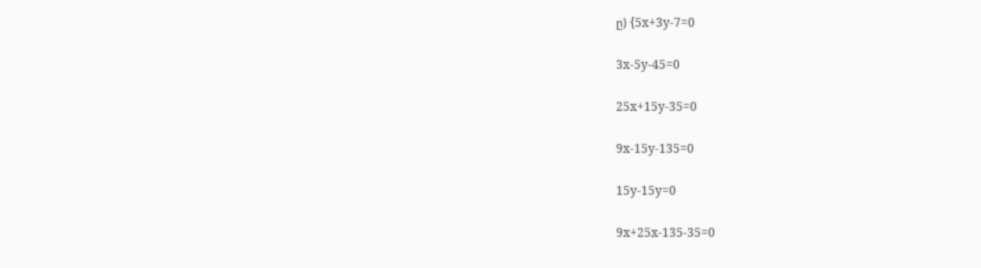ը) {5x+3y-7=0

3x-5y-45=0

25x+15y-35=0

9x-15y-135=0

15y-15y=0

9x+25x-135-35=0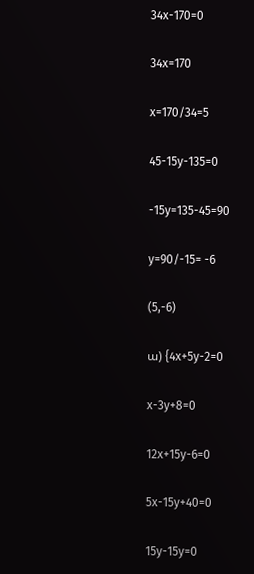34x-170=0

34x=170

x=170/34=5

45-15y-135=0

-15y=135-45=90

y=90/-15= -6

(5,-6)

ա) {4x+5y-2=0

x-3y+8=0

12x+15y-6=0

5x-15y+40=0

15y-15y=0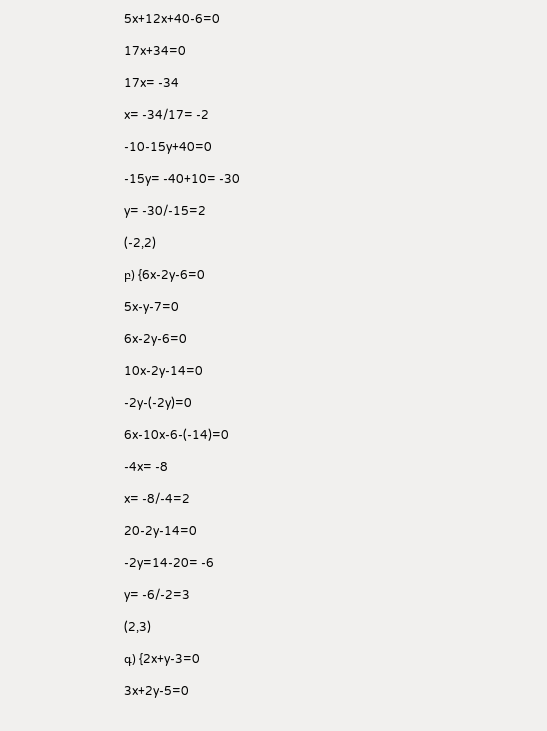5x+12x+40-6=0

17x+34=0

17x= -34

x= -34/17= -2

-10-15y+40=0

-15y= -40+10= -30

y= -30/-15=2

(-2,2)

բ) {6x-2y-6=0

5x-y-7=0

6x-2y-6=0

10x-2y-14=0

-2y-(-2y)=0

6x-10x-6-(-14)=0

-4x= -8

x= -8/-4=2

20-2y-14=0

-2y=14-20= -6

y= -6/-2=3

(2,3)

գ) {2x+y-3=0

3x+2y-5=0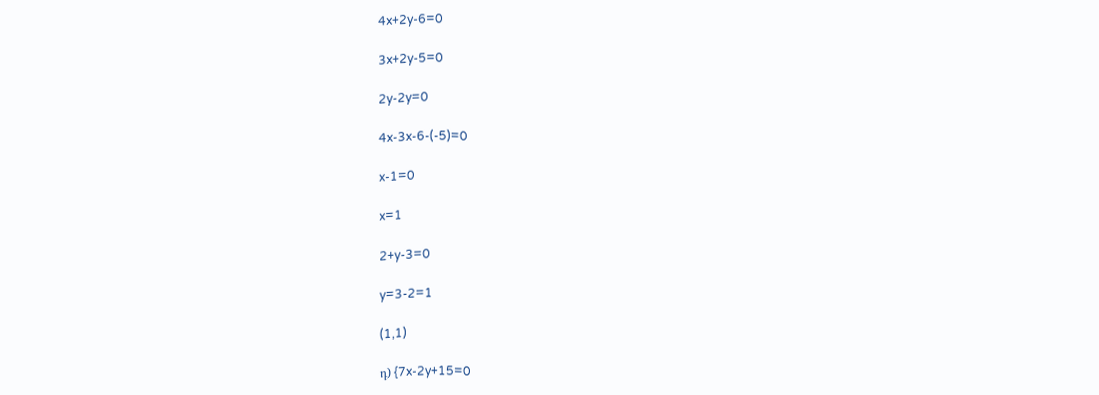4x+2y-6=0

3x+2y-5=0

2y-2y=0

4x-3x-6-(-5)=0

x-1=0

x=1

2+y-3=0

y=3-2=1

(1,1)

դ) {7x-2y+15=0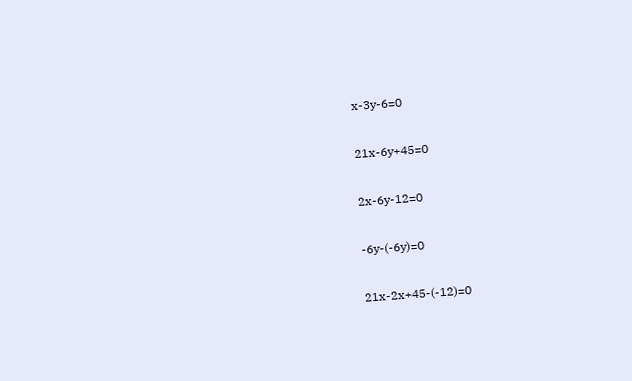x-3y-6=0

21x-6y+45=0

2x-6y-12=0

-6y-(-6y)=0

21x-2x+45-(-12)=0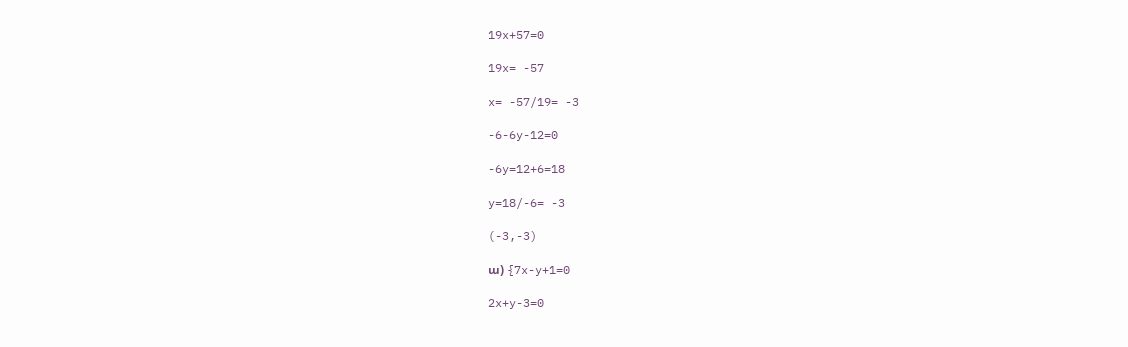19x+57=0

19x= -57

x= -57/19= -3

-6-6y-12=0

-6y=12+6=18

y=18/-6= -3

(-3,-3)

ա) {7x-y+1=0

2x+y-3=0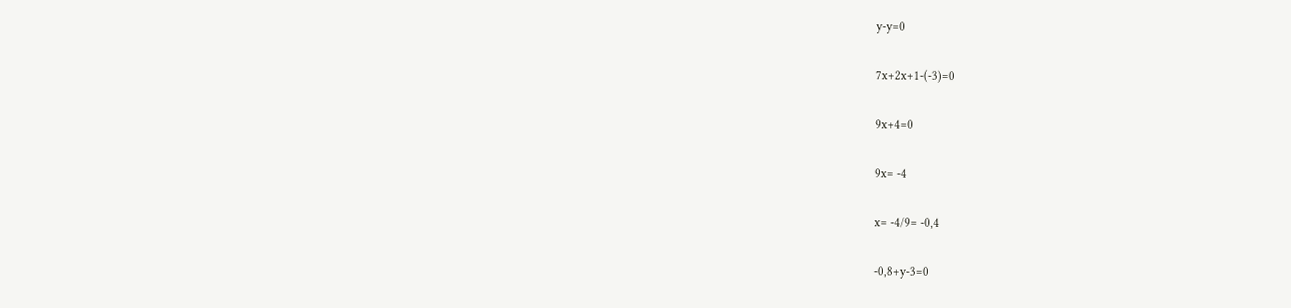y-y=0

7x+2x+1-(-3)=0

9x+4=0

9x= -4

x= -4/9= -0,4

-0,8+y-3=0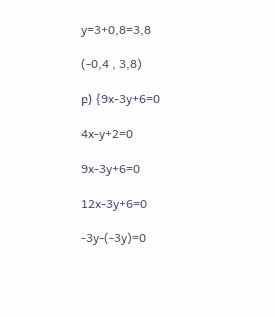y=3+0,8=3,8

(-0,4 , 3,8)

բ) {9x-3y+6=0

4x-y+2=0

9x-3y+6=0

12x-3y+6=0

-3y-(-3y)=0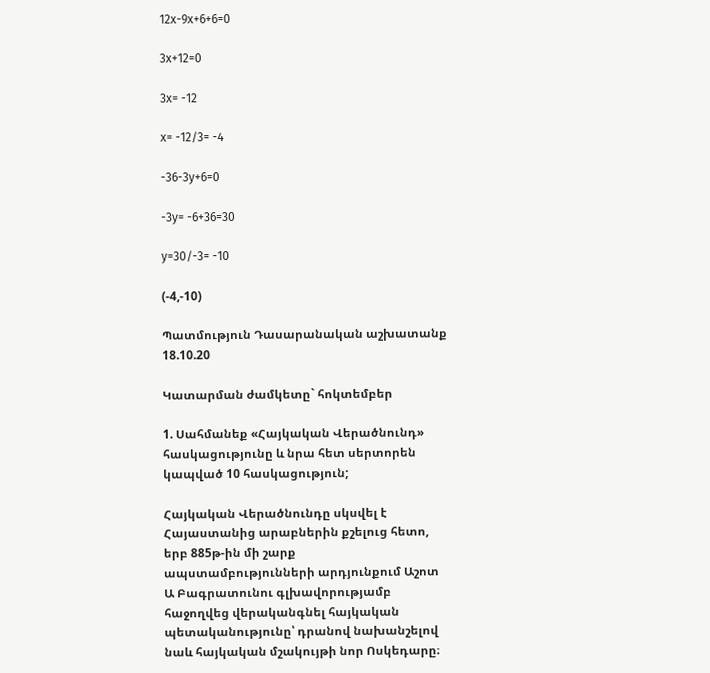12x-9x+6+6=0

3x+12=0

3x= -12

x= -12/3= -4

-36-3y+6=0

-3y= -6+36=30

y=30/-3= -10

(-4,-10)

Պատմություն Դասարանական աշխատանք 18.10.20

Կատարման ժամկետը` հոկտեմբեր

1. Սահմանեք «Հայկական Վերածնունդ» հասկացությունը և նրա հետ սերտորեն կապված 10 հասկացություն;

Հայկական Վերածնունդը սկսվել է Հայաստանից արաբներին քշելուց հետո, երբ 885թ-ին մի շարք ապստամբությունների արդյունքում Աշոտ Ա Բագրատունու գլխավորությամբ հաջողվեց վերականգնել հայկական պետականությունը՝ դրանով նախանշելով նաև հայկական մշակույթի նոր Ոսկեդարը։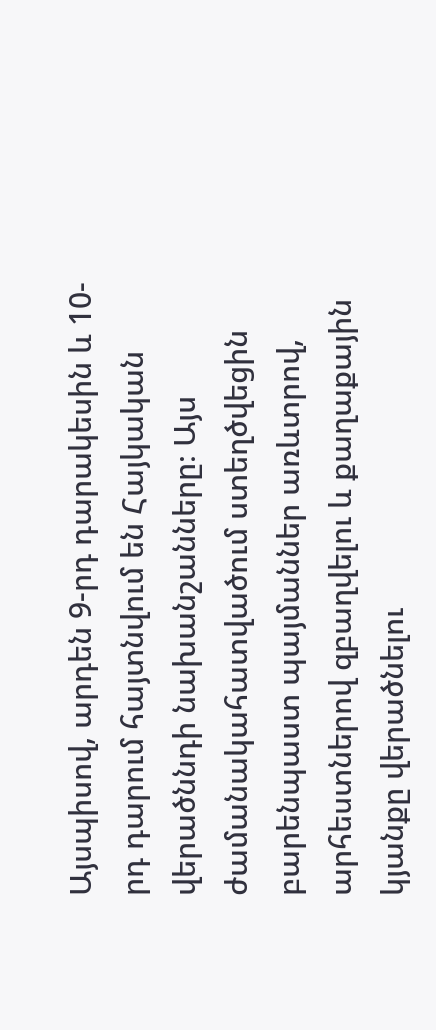Այսպիսով, արդեն 9-րդ դարակեսին և 10-րդ դարում հայտնվում են Հայկական վերածննդի նախանշանները։ Այս ժամանակահատվածում ստեղծվեցին բարենպաստ պայմաններ առևտրով, արհեստներով զբաղվելու և քաղաքային կյանքը վերածնելու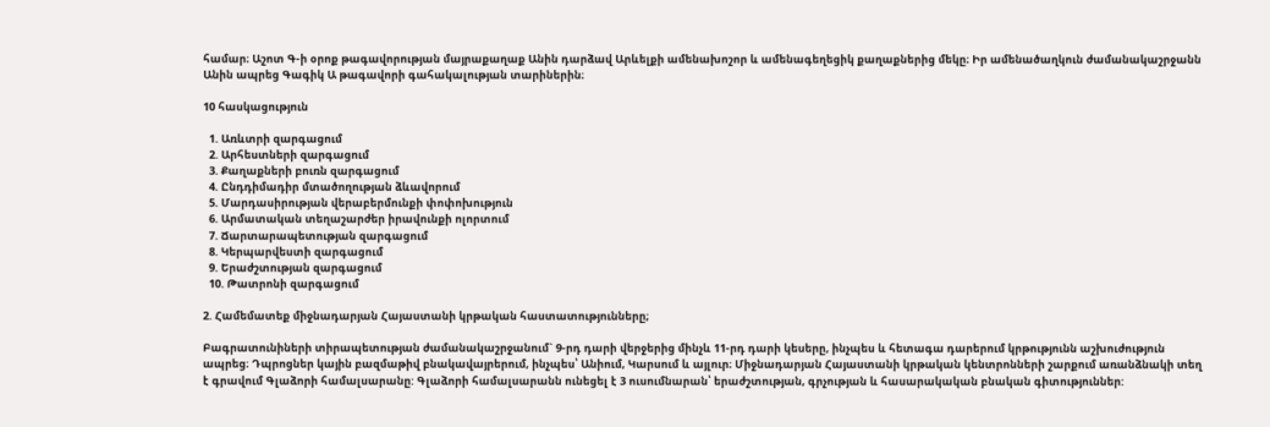համար։ Աշոտ Գ-ի օրոք թագավորության մայրաքաղաք Անին դարձավ Արևելքի ամենախոշոր և ամենագեղեցիկ քաղաքներից մեկը։ Իր ամենածաղկուն ժամանակաշրջանն Անին ապրեց Գագիկ Ա թագավորի գահակալության տարիներին։

10 հասկացություն

  1. Առևտրի զարգացում
  2. Արհեստների զարգացում
  3. Քաղաքների բուռն զարգացում
  4. Ընդդիմադիր մտածողության ձևավորում
  5. Մարդասիրության վերաբերմունքի փոփոխություն
  6. Արմատական տեղաշարժեր իրավունքի ոլորտում
  7. Ճարտարապետության զարգացում
  8. Կերպարվեստի զարգացում
  9. Երաժշտության զարգացում
  10. Թատրոնի զարգացում

2. Համեմատեք միջնադարյան Հայաստանի կրթական հաստատությունները;

Բագրատունիների տիրապետության ժամանակաշրջանում` 9-րդ դարի վերջերից մինչև 11-րդ դարի կեսերը, ինչպես և հետագա դարերում կրթությունն աշխուժություն ապրեց։ Դպրոցներ կային բազմաթիվ բնակավայրերում, ինչպես՝ Անիում, Կարսում և այլուր։ Միջնադարյան Հայաստանի կրթական կենտրոնների շարքում առանձնակի տեղ է գրավում Գլաձորի համալսարանը: Գլաձորի համալսարանն ունեցել է 3 ուսումնարան՝ երաժշտության, գրչության և հասարակական բնական գիտություններ: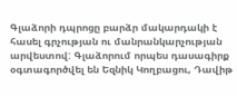Գլաձորի դպրոցը բարձր մակարդակի է հասել գրչության ու մանրանկարչության արվեստով: Գլաձորում որպես դասագիրք օգտագործվել են Եզնիկ Կողբացու, Դավիթ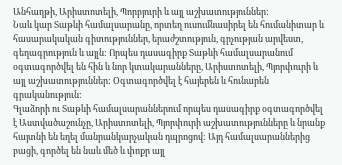Անհաղթի, Արիստոտելի, Պորբյուրի և այլ աշխատություններ:
Նաև կար Տաթևի համալսարանը, որտեղ ուսումնասիրել են հումանիտար և հասարակական գիտություններ, երաժշտություն, գրչության արվեստ, գեղագրություն և այլն: Որպես դասագիրք Տաթևի համալսարանում օգտագործվել են հին և նոր կտակարանները, Արիստոտելի, Պյորփուրի և այլ աշխատություններ: Օգտագործվել է հայերեն և հունարեն գրականություն:
Գլաձորի ու Տաթևի համալսարաններում որպես դասագիրք օգտագործվել է Աստվածաշունչը, Արիստոտելի, Պյորփուրի աշխատությունները և նրանք հայտնի են եղել մանրանկարչական դպրոցով: Այդ համալսարաններից բացի, գործել են նաև մեծ և փոքր այլ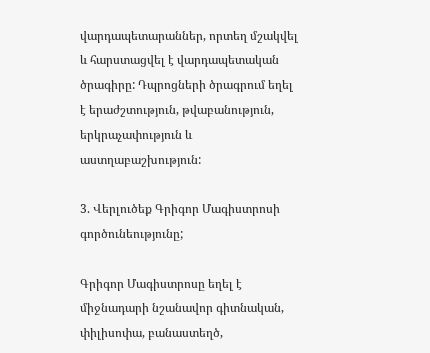վարդապետարաններ, որտեղ մշակվել և հարստացվել է վարդապետական ծրագիրը: Դպրոցների ծրագրում եղել է երաժշտություն, թվաբանություն, երկրաչափություն և աստղաբաշխություն:

3. Վերլուծեք Գրիգոր Մագիստրոսի գործունեությունը;

Գրիգոր Մագիստրոսը եղել է միջնադարի նշանավոր գիտնական, փիլիսոփա, բանաստեղծ,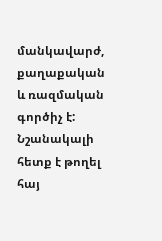մանկավարժ, քաղաքական և ռազմական գործիչ է: Նշանակալի հետք է թողել հայ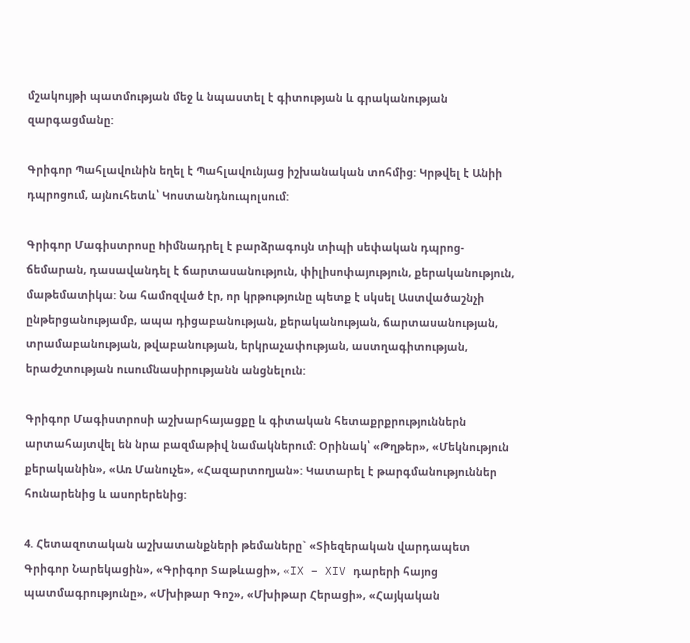մշակույթի պատմության մեջ և նպաստել է գիտության և գրականության զարգացմանը:

Գրիգոր Պահլավունին եղել է Պահլավունյաց իշխանական տոհմից: Կրթվել է Անիի դպրոցում, այնուհետև՝ Կոստանդնուպոլսում:

Գրիգոր Մագիստրոսը hիմնադրել է բարձրագույն տիպի սեփական դպրոց-ճեմարան, դասավանդել է ճարտասանություն, փիլիսոփայություն, քերականություն, մաթեմատիկա: Նա համոզված էր, որ կրթությունը պետք է սկսել Աստվածաշնչի ընթերցանությամբ, ապա դիցաբանության, քերականության, ճարտասանության, տրամաբանության, թվաբանության, երկրաչափության, աստղագիտության, երաժշտության ուսումնասիրությանն անցնելուն:

Գրիգոր Մագիստրոսի աշխարհայացքը և գիտական հետաքրքրություններն արտահայտվել են նրա բազմաթիվ նամակներում: Օրինակ՝ «Թղթեր», «Մեկնություն քերականին», «Առ Մանուչե», «Հազարտողյան»: Կատարել է թարգմանություններ հունարենից և ասորերենից:

4. Հետազոտական աշխատանքների թեմաները` «Տիեզերական վարդապետ Գրիգոր Նարեկացին», «Գրիգոր Տաթևացի», «IX – XIV դարերի հայոց պատմագրությունը», «Մխիթար Գոշ», «Մխիթար Հերացի», «Հայկական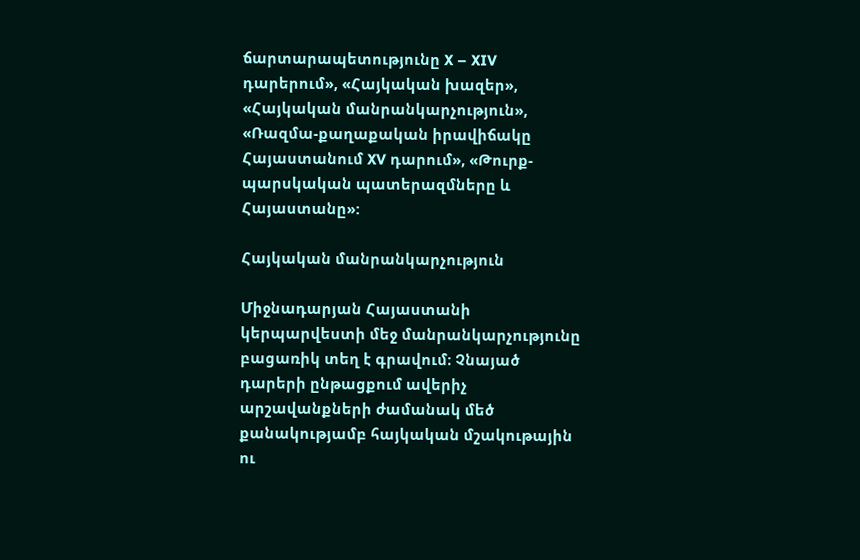ճարտարապետությունը X – XIV դարերում», «Հայկական խազեր», «Հայկական մանրանկարչություն», «Ռազմա-քաղաքական իրավիճակը Հայաստանում XV դարում», «Թուրք-պարսկական պատերազմները և Հայաստանը»:

Հայկական մանրանկարչություն

Միջնադարյան Հայաստանի կերպարվեստի մեջ մանրանկարչությունը բացառիկ տեղ է գրավում։ Չնայած դարերի ընթացքում ավերիչ արշավանքների ժամանակ մեծ քանակությամբ հայկական մշակութային ու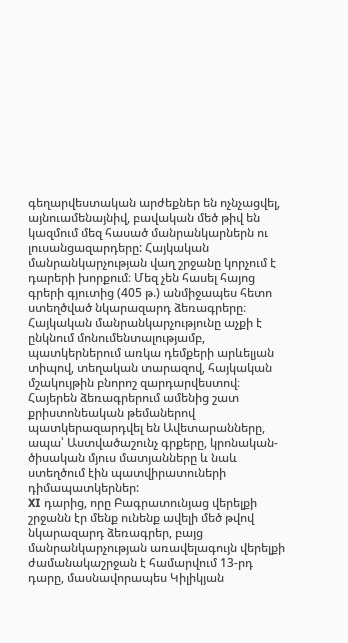գեղարվեստական արժեքներ են ոչնչացվել, այնուամենայնիվ, բավական մեծ թիվ են կազմում մեզ հասած մանրանկարներն ու լուսանցազարդերը: Հայկական մանրանկարչության վաղ շրջանը կորչում է դարերի խորքում։ Մեզ չեն հասել հայոց գրերի գյուտից (405 թ.) անմիջապես հետո ստեղծված նկարազարդ ձեռագրերը։
Հայկական մանրանկարչությունը աչքի է ընկնում մոնումենտալությամբ, պատկերներում առկա դեմքերի արևելյան տիպով, տեղական տարազով, հայկական մշակույթին բնորոշ զարդարվեստով։ Հայերեն ձեռագրերում ամենից շատ քրիստոնեական թեմաներով պատկերազարդվել են Ավետարանները, ապա՝ Աստվածաշունչ գրքերը, կրոնական-ծիսական մյուս մատյանները և նաև ստեղծում էին պատվիրատուների դիմապատկերներ:
XI դարից, որը Բագրատունյաց վերելքի շրջանն էր մենք ունենք ավելի մեծ թվով նկարազարդ ձեռագրեր, բայց մանրանկարչության առավելագույն վերելքի ժամանակաշրջան է համարվում 13-րդ դարը, մասնավորապես Կիլիկյան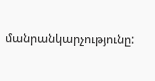մանրանկարչությունը: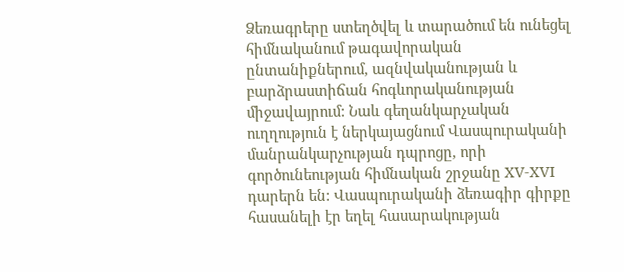Ձեռագրերը ստեղծվել և տարածում են ունեցել հիմնականում թագավորական ընտանիքներում, ազնվականության և բարձրաստիճան հոգևորականության միջավայրում: Նաև գեղանկարչական ուղղություն է ներկայացնում Վասպուրականի մանրանկարչության դպրոցը, որի գործունեության հիմնական շրջանը XV-XVI դարերն են: Վասպուրականի ձեռագիր գիրքը հասանելի էր եղել հասարակության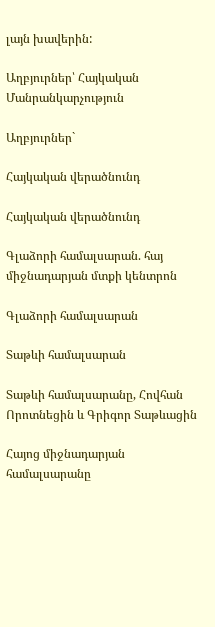լայն խավերին:

Աղբյուրներ՝ Հայկական Մանրանկարչություն

Աղբյուրներ`

Հայկական վերածնունդ

Հայկական վերածնունդ

Գլաձորի համալսարան. հայ միջնադարյան մտքի կենտրոն

Գլաձորի համալսարան

Տաթևի համալսարան

Տաթևի համալսարանը, Հովհան Որոտնեցին և Գրիգոր Տաթևացին

Հայոց միջնադարյան համալսարանը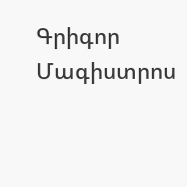Գրիգոր Մագիստրոս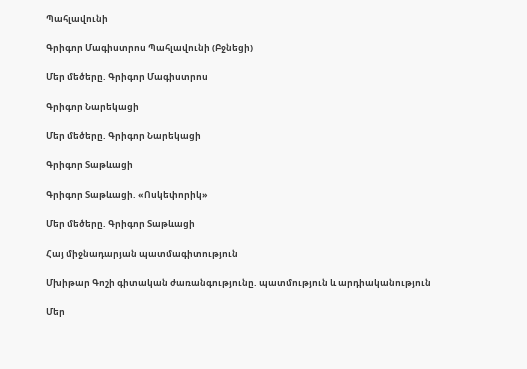Պահլավունի

Գրիգոր Մագիստրոս Պահլավունի (Բջնեցի)

Մեր մեծերը. Գրիգոր Մագիստրոս

Գրիգոր Նարեկացի

Մեր մեծերը. Գրիգոր Նարեկացի

Գրիգոր Տաթևացի

Գրիգոր Տաթևացի. «Ոսկեփորիկ»

Մեր մեծերը. Գրիգոր Տաթևացի

Հայ միջնադարյան պատմագիտություն

Մխիթար Գոշի գիտական ժառանգությունը. պատմություն և արդիականություն

Մեր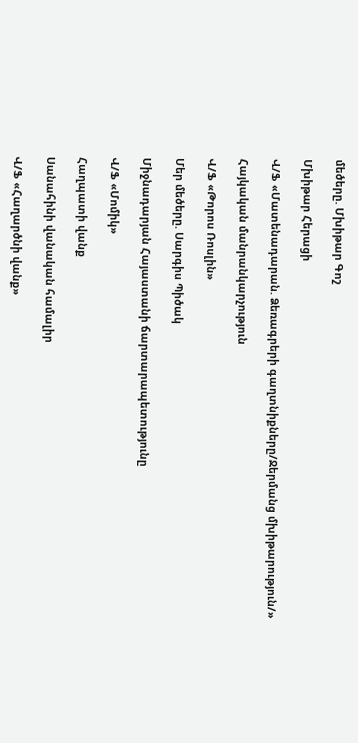մեծերը. Մխիթար Գոշ

Մխիթար Հերացի

Վ/Ֆ «Մատենադարան. Ձեռագրերի գաղտնիքները/Ջերմանց մխիթարություն/»

Հայկական մանրանկարչություն

Վ/Ֆ «Թորոս Ռոսլին»

Մեր մեծերը. Սարգիս Պիծակ

Միջնադարյան Հայաստանի ճարտարապետությունը

Վ/Ֆ «Մոմիկ»

Հաղպատի վանք

Սանահինի վանական համալիր

Վ/Ֆ «Հաղարծնի վանք»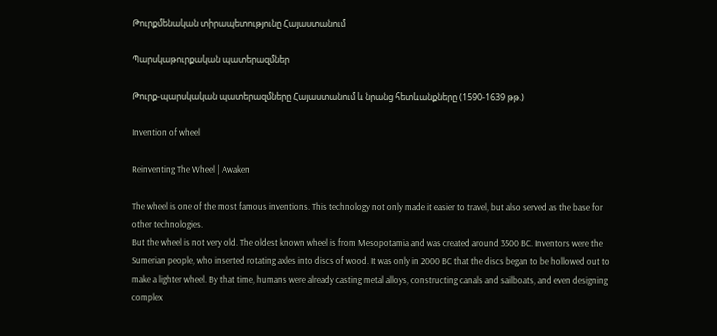Թուրքմենական տիրապետությունը Հայաստանում

Պարսկաթուրքական պատերազմներ

Թուրք-պարսկական պատերազմները Հայաստանում և նրանց հետևանքները (1590-1639 թթ.)

Invention of wheel

Reinventing The Wheel | Awaken

The wheel is one of the most famous inventions. This technology not only made it easier to travel, but also served as the base for other technologies.
But the wheel is not very old. The oldest known wheel is from Mesopotamia and was created around 3500 BC. Inventors were the Sumerian people, who inserted rotating axles into discs of wood. It was only in 2000 BC that the discs began to be hollowed out to make a lighter wheel. By that time, humans were already casting metal alloys, constructing canals and sailboats, and even designing complex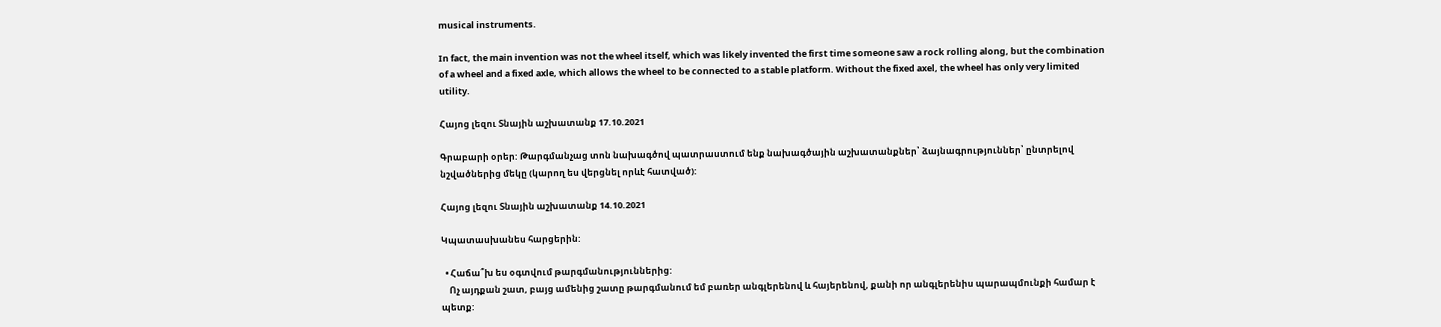musical instruments.

In fact, the main invention was not the wheel itself, which was likely invented the first time someone saw a rock rolling along, but the combination of a wheel and a fixed axle, which allows the wheel to be connected to a stable platform. Without the fixed axel, the wheel has only very limited utility.

Հայոց լեզու Տնային աշխատանք 17.10.2021

Գրաբարի օրեր: Թարգմանչաց տոն նախագծով պատրաստում ենք նախագծային աշխատանքներ՝ ձայնագրություններ՝ ընտրելով նշվածներից մեկը (կարող ես վերցնել որևէ հատված):

Հայոց լեզու Տնային աշխատանք 14.10.2021

Կպատասխանես հարցերին:

  • Հաճա՞խ ես օգտվում թարգմանություններից:
    Ոչ այդքան շատ, բայց ամենից շատը թարգմանում եմ բառեր անգլերենով և հայերենով, քանի որ անգլերենիս պարապմունքի համար է պետք: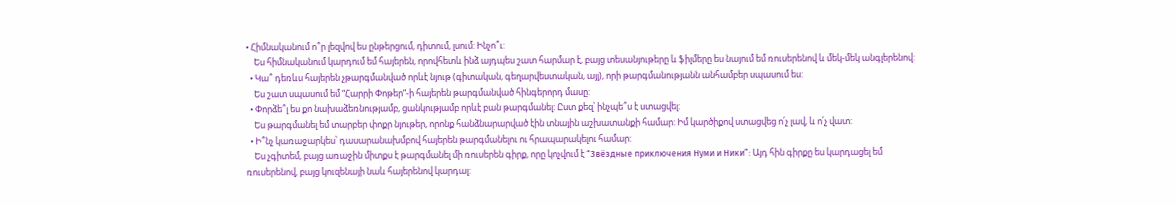• Հիմնականում ո՞ր լեզվով ես ընթերցում, դիտում, լսում: Ինչո՞ւ:
    Ես հիմնականում կարդում եմ հայերեն, որովհետև ինձ այդպես շատ հարմար է, բայց տեսանյութերը և ֆիլմերը ես նայում եմ ռուսերենով և մեկ-մեկ անգլերենով:
  • Կա՞ դեռևս հայերեն չթարգմանված որևէ նյութ (գիտական, գեղարվեստական, այլ), որի թարգմանությանն անհամբեր սպասում ես:
    Ես շատ սպասում եմ “Հարրի Փոթեր”-ի հայերեն թարգմանված հինգերորդ մասը:
  • Փորձե՞լ ես քո նախաձեռնությամբ, ցանկությամբ որևէ բան թարգմանել: Ըստ քեզ՝ ինչպե՞ս է ստացվել:
    Ես թարգմանել եմ տարբեր փոքր նյութեր, որոնք հանձնարարված էին տնային աշխատանքի համար: Իմ կարծիքով ստացվեց ո՛չ լավ, և ո՛չ վատ:
  • Ի՞նչ կառաջարկես՝ դասարանախմբով հայերեն թարգմանելու ու հրապարակելու համար:
    Ես չգիտեմ, բայց առաջին միտքս է թարգմանել մի ռուսերեն գիրք, որը կոչվում է “Звёздные приключения Нуми и Ники”: Այդ հին գիրքը ես կարդացել եմ ռուսերենով, բայց կուզենայի նաև հայերենով կարդալ: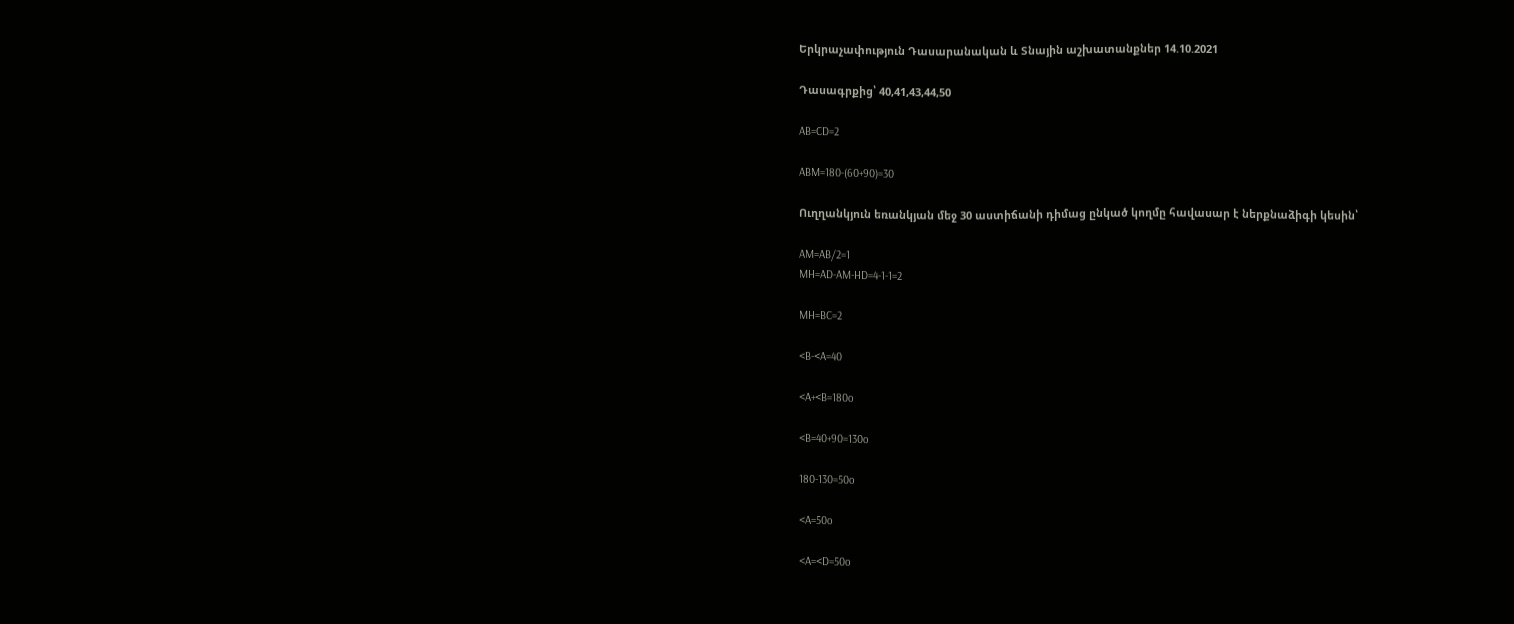Երկրաչափություն Դասարանական և Տնային աշխատանքներ 14.10.2021

Դասագրքից՝ 40,41,43,44,50

AB=CD=2

ABM=180-(60+90)=30

Ուղղանկյուն եռանկյան մեջ 30 աստիճանի դիմաց ընկած կողմը հավասար է ներքնաձիգի կեսին՝

AM=AB/2=1
MH=AD-AM-HD=4-1-1=2

MH=BC=2

<B-<A=40

<A+<B=180o

<B=40+90=130o

180-130=50o

<A=50o

<A=<D=50o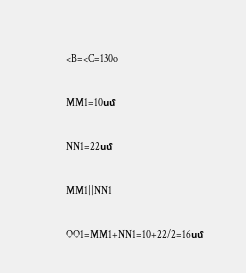<B=<C=130o

MM1=10սմ

NN1=22սմ

MM1||NN1

OO1=MM1+NN1=10+22/2=16սմ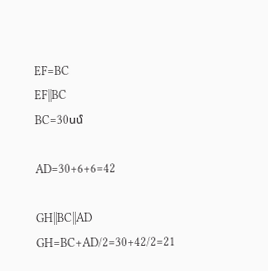EF=BC
EF||BC
BC=30սմ

AD=30+6+6=42

GH||BC||AD
GH=BC+AD/2=30+42/2=21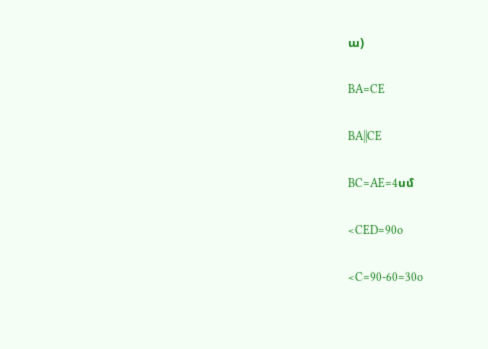ա)

BA=CE

BA||CE

BC=AE=4սմ

<CED=90o

<C=90-60=30o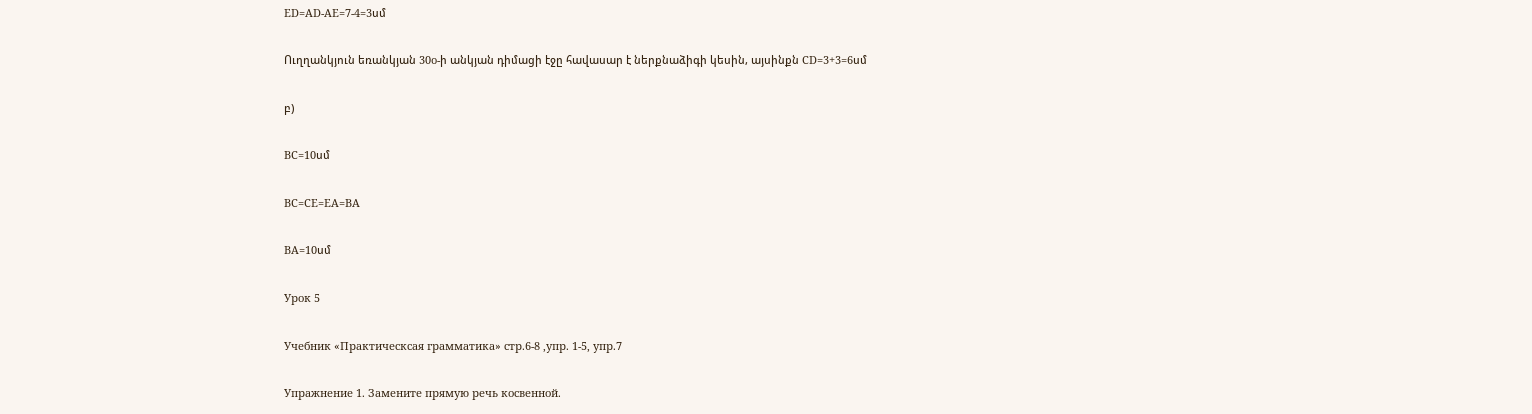ED=AD-AE=7-4=3սմ

Ուղղանկյուն եռանկյան 30o-ի անկյան դիմացի էջը հավասար է ներքնաձիգի կեսին, այսինքն CD=3+3=6սմ

բ)

BC=10սմ

BC=CE=EA=BA

BA=10սմ

Урок 5

Учебник «Практическсая грамматика» стр.6-8 ,упр. 1-5, упр.7

Упражнение 1. Замените прямую речь косвенной.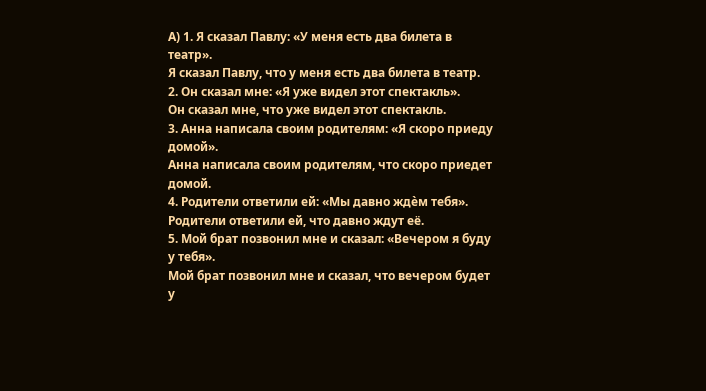А) 1. Я сказал Павлу: «У меня есть два билета в театр».
Я сказал Павлу, что у меня есть два билета в театр.
2. Он сказал мне: «Я уже видел этот спектакль».
Он сказал мне, что уже видел этот спектакль.
3. Анна написала своим родителям: «Я скоро приеду домой».
Анна написала своим родителям, что скоро приедет домой.
4. Родители ответили ей: «Мы давно ждѐм тебя».
Родители ответили ей, что давно ждут её.
5. Мой брат позвонил мне и сказал: «Вечером я буду у тебя».
Мой брат позвонил мне и сказал, что вечером будет у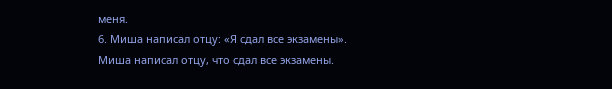меня.
6. Миша написал отцу: «Я сдал все экзамены».
Миша написал отцу, что сдал все экзамены.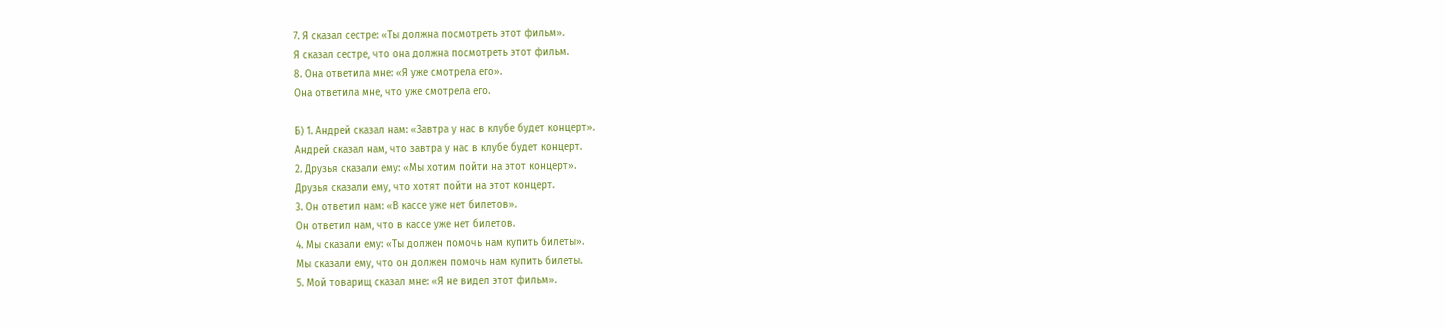7. Я сказал сестре: «Ты должна посмотреть этот фильм».
Я сказал сестре, что она должна посмотреть этот фильм.
8. Она ответила мне: «Я уже смотрела его».
Она ответила мне, что уже смотрела его.

Б) 1. Андрей сказал нам: «Завтра у нас в клубе будет концерт».
Андрей сказал нам, что завтра у нас в клубе будет концерт.
2. Друзья сказали ему: «Мы хотим пойти на этот концерт».
Друзья сказали ему, что хотят пойти на этот концерт.
3. Он ответил нам: «В кассе уже нет билетов».
Он ответил нам, что в кассе уже нет билетов.
4. Мы сказали ему: «Ты должен помочь нам купить билеты».
Мы сказали ему, что он должен помочь нам купить билеты.
5. Мой товарищ сказал мне: «Я не видел этот фильм».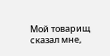Мой товарищ сказал мне,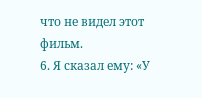что не видел этот фильм.
6. Я сказал ему: «У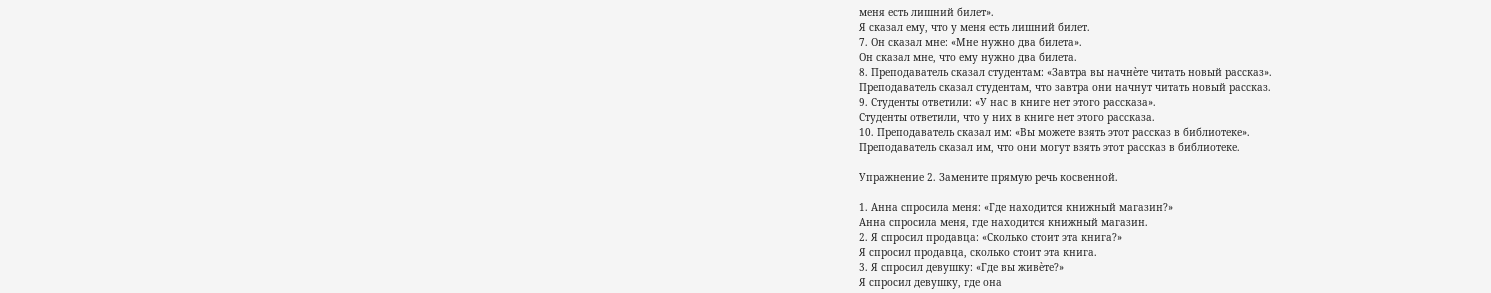меня есть лишний билет».
Я сказал ему, что у меня есть лишний билет.
7. Он сказал мне: «Мне нужно два билета».
Он сказал мне, что ему нужно два билета.
8. Преподаватель сказал студентам: «Завтра вы начнѐте читать новый рассказ».
Преподаватель сказал студентам, что завтра они начнут читать новый рассказ.
9. Студенты ответили: «У нас в книге нет этого рассказа».
Студенты ответили, что у них в книге нет этого рассказа.
10. Преподаватель сказал им: «Вы можете взять этот рассказ в библиотеке».
Преподаватель сказал им, что они могут взять этот рассказ в библиотеке.

Упражнение 2. Замените прямую речь косвенной.

1. Анна спросила меня: «Где находится книжный магазин?»
Анна спросила меня, где находится книжный магазин.
2. Я спросил продавца: «Сколько стоит эта книга?»
Я спросил продавца, сколько стоит эта книга.
3. Я спросил девушку: «Где вы живѐте?»
Я спросил девушку, где она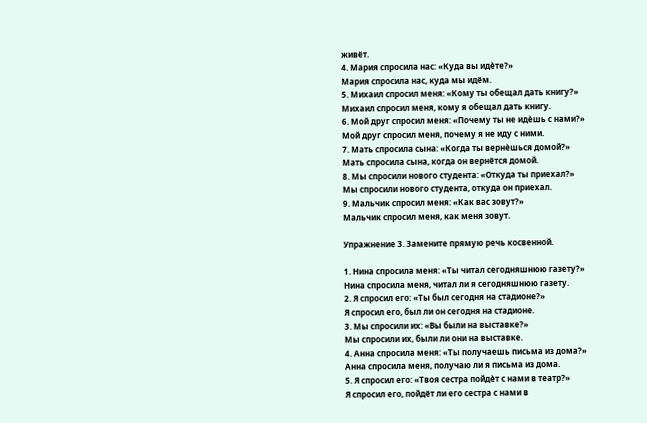живёт.
4. Мария спросила нас: «Куда вы идѐте?»
Мария спросила нас, куда мы идём.
5. Михаил спросил меня: «Кому ты обещал дать книгу?»
Михаил спросил меня, кому я обещал дать книгу.
6. Мой друг спросил меня: «Почему ты не идѐшь с нами?»
Мой друг спросил меня, почему я не иду с ними.
7. Мать спросила сына: «Когда ты вернѐшься домой?»
Мать спросила сына, когда он вернётся домой.
8. Мы спросили нового студента: «Откуда ты приехал?»
Мы спросили нового студента, откуда он приехал.
9. Мальчик спросил меня: «Как вас зовут?»
Мальчик спросил меня, как меня зовут.

Упражнение 3. Замените прямую речь косвенной.

1. Нина спросила меня: «Ты читал сегодняшнюю газету?»
Нина спросила меня, читал ли я сегодняшнюю газету.
2. Я спросил его: «Ты был сегодня на стадионе?»
Я спросил его, был ли он сегодня на стадионе.
3. Мы спросили их: «Вы были на выставке?»
Мы спросили их, были ли они на выставке.
4. Анна спросила меня: «Ты получаешь письма из дома?»
Анна спросила меня, получаю ли я письма из дома.
5. Я спросил его: «Твоя сестра пойдѐт с нами в театр?»
Я спросил его, пойдёт ли его сестра с нами в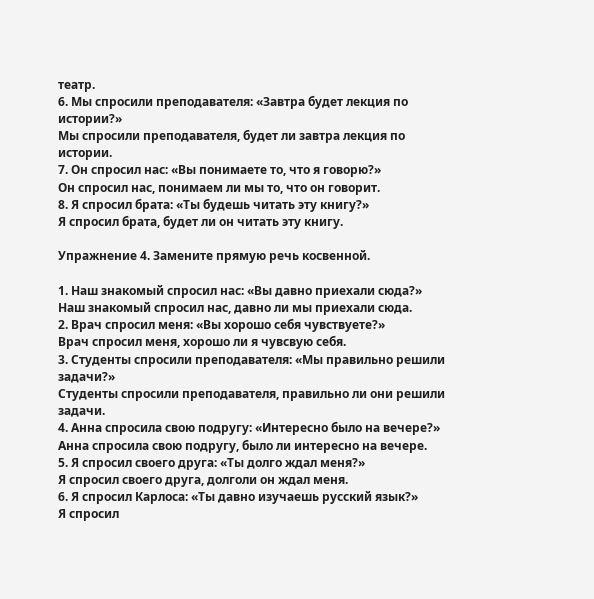театр.
6. Мы спросили преподавателя: «Завтра будет лекция по истории?»
Мы спросили преподавателя, будет ли завтра лекция по истории.
7. Он спросил нас: «Вы понимаете то, что я говорю?»
Он спросил нас, понимаем ли мы то, что он говорит.
8. Я спросил брата: «Ты будешь читать эту книгу?»
Я спросил брата, будет ли он читать эту книгу.

Упражнение 4. Замените прямую речь косвенной.

1. Наш знакомый спросил нас: «Вы давно приехали сюда?»
Наш знакомый спросил нас, давно ли мы приехали сюда.
2. Врач спросил меня: «Вы хорошо себя чувствуете?»
Врач спросил меня, хорошо ли я чувсвую себя.
3. Студенты спросили преподавателя: «Мы правильно решили задачи?»
Студенты спросили преподавателя, правильно ли они решили задачи.
4. Анна спросила свою подругу: «Интересно было на вечере?»
Анна спросила свою подругу, было ли интересно на вечере.
5. Я спросил своего друга: «Ты долго ждал меня?»
Я спросил своего друга, долголи он ждал меня.
6. Я спросил Карлоса: «Ты давно изучаешь русский язык?»
Я спросил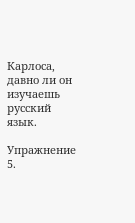Карлоса, давно ли он изучаешь русский язык.

Упражнение 5.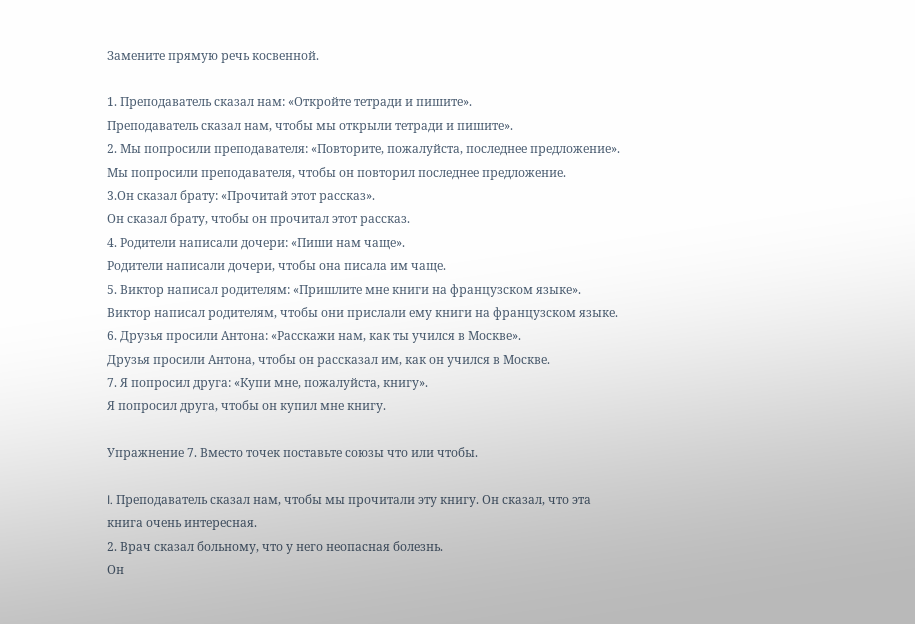Замените прямую речь косвенной.

1. Преподаватель сказал нам: «Откройте тетради и пишите».
Преподаватель сказал нам, чтобы мы открыли тетради и пишите».
2. Мы попросили преподавателя: «Повторите, пожалуйста, последнее предложение».
Мы попросили преподавателя, чтобы он повторил последнее предложение.
3.Он сказал брату: «Прочитай этот рассказ».
Он сказал брату, чтобы он прочитал этот рассказ.
4. Родители написали дочери: «Пиши нам чаще».
Родители написали дочери, чтобы она писала им чаще.
5. Виктор написал родителям: «Пришлите мне книги на французском языке».
Виктор написал родителям, чтобы они прислали ему книги на французском языке.
6. Друзья просили Антона: «Расскажи нам, как ты учился в Москве».
Друзья просили Антона, чтобы он рассказал им, как он учился в Москве.
7. Я попросил друга: «Купи мне, пожалуйста, книгу».
Я попросил друга, чтобы он купил мне книгу.

Упражнение 7. Вместо точек поставьте союзы что или чтобы.

l. Преподаватель сказал нам, чтобы мы прочитали эту книгу. Он сказал, что эта
книга очень интересная.
2. Врач сказал больному, что у него неопасная болезнь.
Он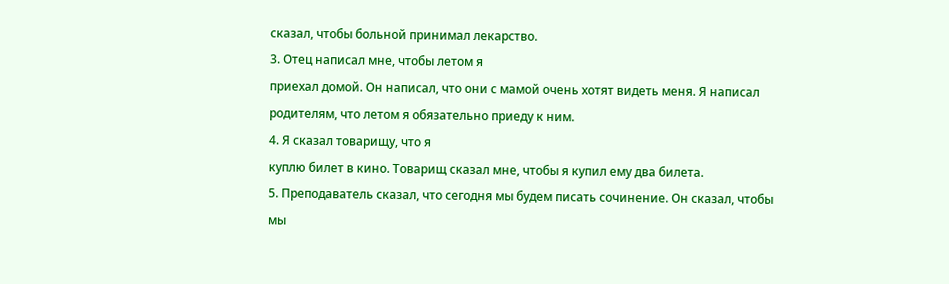сказал, чтобы больной принимал лекарство.
3. Отец написал мне, чтобы летом я
приехал домой. Он написал, что они с мамой очень хотят видеть меня. Я написал
родителям, что летом я обязательно приеду к ним.
4. Я сказал товарищу, что я
куплю билет в кино. Товарищ сказал мне, чтобы я купил ему два билета.
5. Преподаватель сказал, что сегодня мы будем писать сочинение. Он сказал, чтобы мы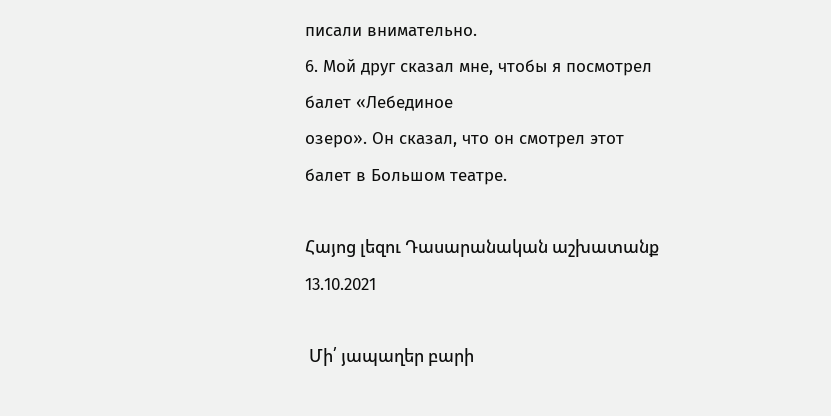писали внимательно.
6. Мой друг сказал мне, чтобы я посмотрел балет «Лебединое
озеро». Он сказал, что он смотрел этот балет в Большом театре.

Հայոց լեզու Դասարանական աշխատանք 13.10.2021

 Մի՛ յապաղեր բարի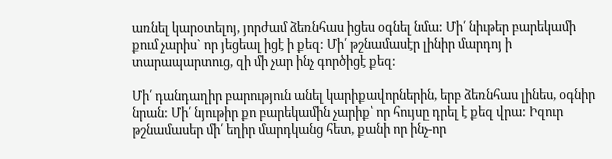առնել կարօտելոյ, յորժամ ձեռնհաս իցես օգնել նմա: Մի՛ նիւթեր բարեկամի քում չարիս` որ յեցեալ իցէ ի քեզ: Մի՛ թշնամասէր լինիր մարդոյ ի տարապարտուց, զի մի չար ինչ գործիցէ քեզ:

Մի՛ դանդաղիր բարություն անել կարիքավորներին, երբ ձեռնհաս լինես, օգնիր նրան: Մի՛ նյութիր քո բարեկամին չարիք՝ որ հույսը դրել է քեզ վրա: Իզուր թշնամասեր մի՛ եղիր մարդկանց հետ, քանի որ ինչ-որ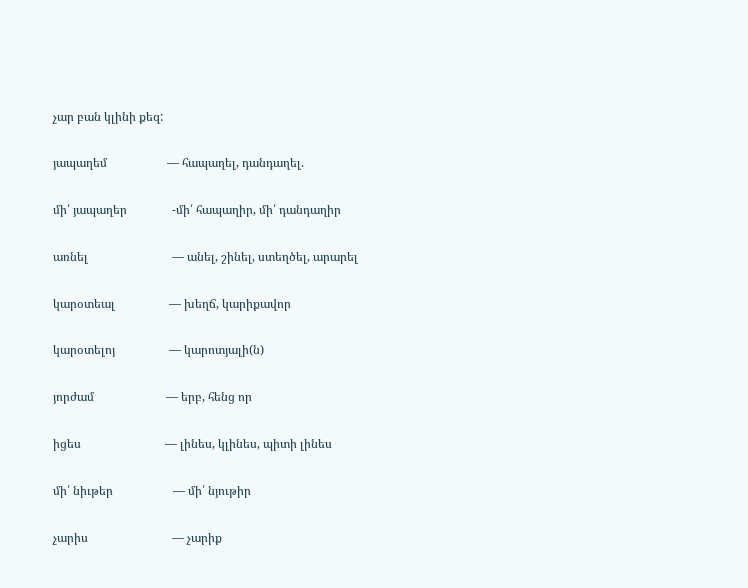չար բան կլինի քեզ:

յապաղեմ                    — հապաղել, դանդաղել.

մի՛ յապաղեր               -մի՛ հապաղիր, մի՛ դանդաղիր

առնել                            — անել, շինել, ստեղծել, արարել

կարօտեալ                  — խեղճ, կարիքավոր

կարօտելոյ                  — կարոտյալի(ն)

յորժամ                        — երբ, հենց որ

իցես                            — լինես, կլինես, պիտի լինես

մի՛ նիւթեր                    — մի՛ նյութիր

չարիս                            — չարիք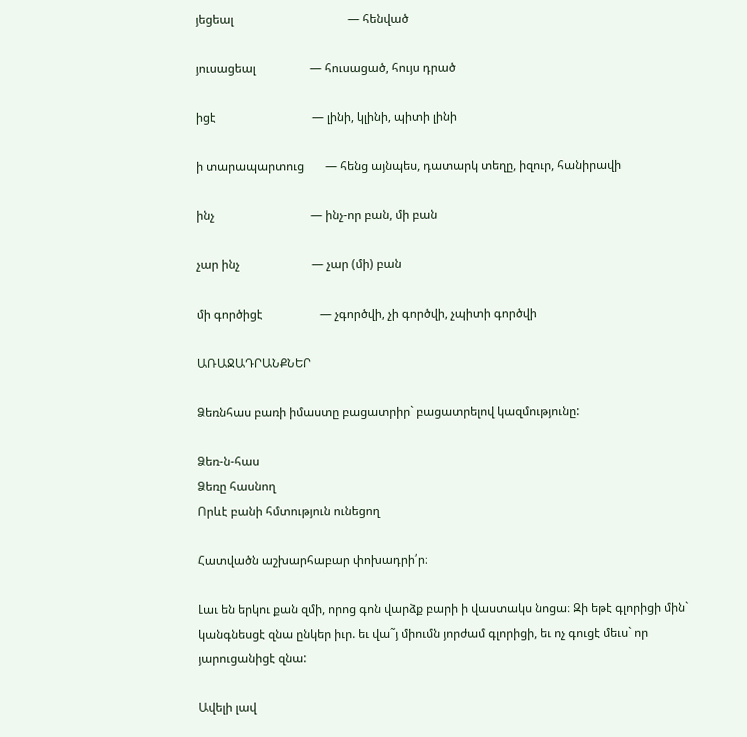յեցեալ                                      — հենված

յուսացեալ                  — հուսացած, հույս դրած

իցէ                                — լինի, կլինի, պիտի լինի

ի տարապարտուց       — հենց այնպես, դատարկ տեղը, իզուր, հանիրավի

ինչ                                — ինչ-որ բան, մի բան

չար ինչ                        — չար (մի) բան

մի գործիցէ                   — չգործվի, չի գործվի, չպիտի գործվի

ԱՌԱՋԱԴՐԱՆՔՆԵՐ

Ձեռնհաս բառի իմաստը բացատրիր` բացատրելով կազմությունը:

Ձեռ-ն-հաս
Ձեռը հասնող
Որևէ բանի հմտություն ունեցող

Հատվածն աշխարհաբար փոխադրի՛ր։

Լաւ են երկու քան զմի, որոց գոն վարձք բարի ի վաստակս նոցա։ Զի եթէ գլորիցի մին` կանգնեսցէ զնա ընկեր իւր. եւ վա˜յ միումն յորժամ գլորիցի, եւ ոչ գուցէ մեւս` որ յարուցանիցէ զնա:

Ավելի լավ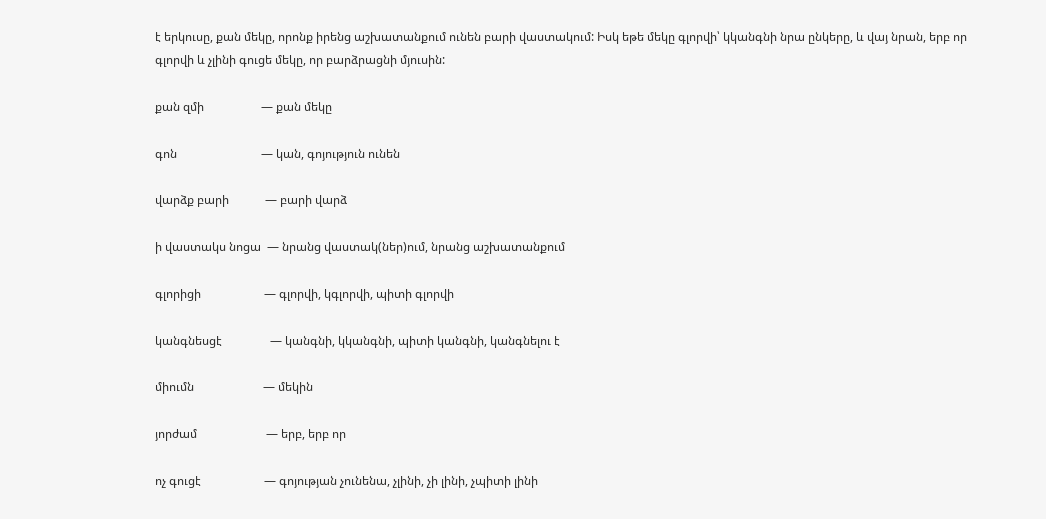է երկուսը, քան մեկը, որոնք իրենց աշխատանքում ունեն բարի վաստակում: Իսկ եթե մեկը գլորվի՝ կկանգնի նրա ընկերը, և վայ նրան, երբ որ գլորվի և չլինի գուցե մեկը, որ բարձրացնի մյուսին:

քան զմի                   — քան մեկը

գոն                            — կան, գոյություն ունեն

վարձք բարի            — բարի վարձ

ի վաստակս նոցա  — նրանց վաստակ(ներ)ում, նրանց աշխատանքում

գլորիցի                     — գլորվի, կգլորվի, պիտի գլորվի

կանգնեսցէ                — կանգնի, կկանգնի, պիտի կանգնի, կանգնելու է

միումն                       — մեկին

յորժամ                       — երբ, երբ որ

ոչ գուցէ                     — գոյության չունենա, չլինի, չի լինի, չպիտի լինի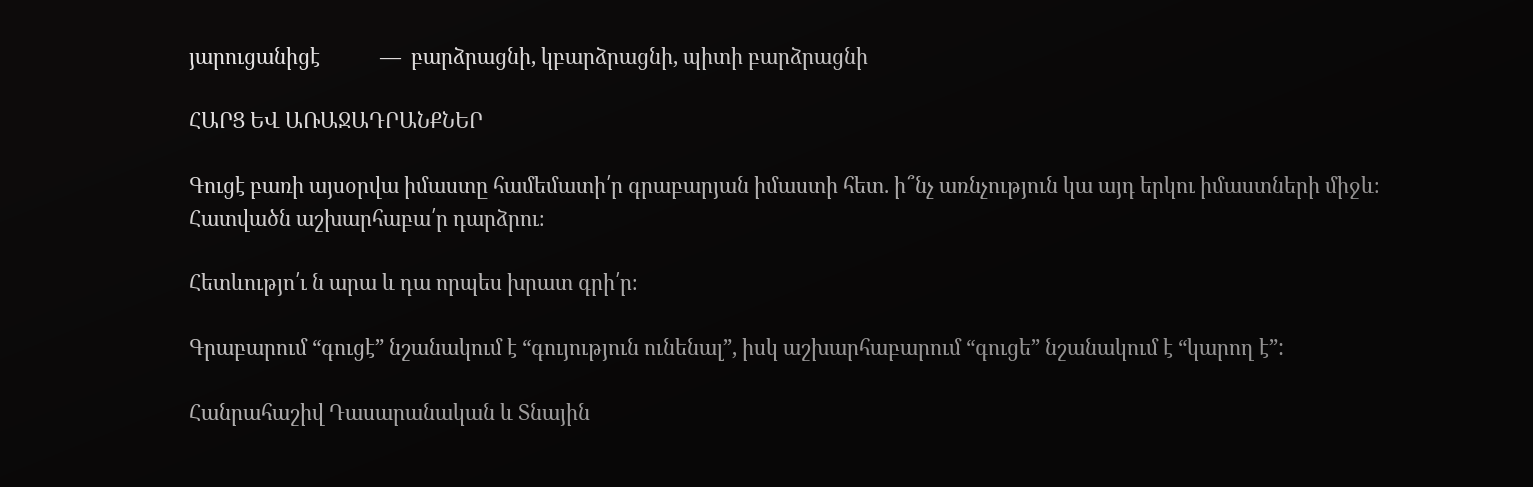յարուցանիցէ            —  բարձրացնի, կբարձրացնի, պիտի բարձրացնի

ՀԱՐՑ ԵՎ ԱՌԱՋԱԴՐԱՆՔՆԵՐ

Գուցէ բառի այսօրվա իմաստը համեմատի՛ր գրաբարյան իմաստի հետ. ի՞նչ առնչություն կա այդ երկու իմաստների միջև։ Հատվածն աշխարհաբա՛ր դարձրու։

Հետևությո՛ւ ն արա և դա որպես խրատ գրի՛ր։

Գրաբարում “գուցէ” նշանակում է “գույություն ունենալ”, իսկ աշխարհաբարում “գուցե” նշանակում է “կարող է”:

Հանրահաշիվ Դասարանական և Տնային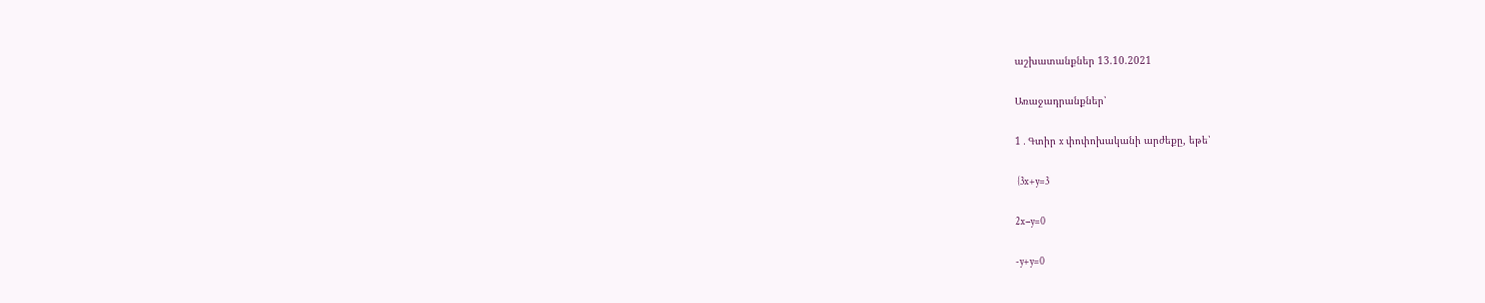աշխատանքներ 13.10.2021

Առաջադրանքներ՝

1․Գտիր x փոփոխականի արժեքը, եթե՝

 {3x+y=3

2x−y=0

-y+y=0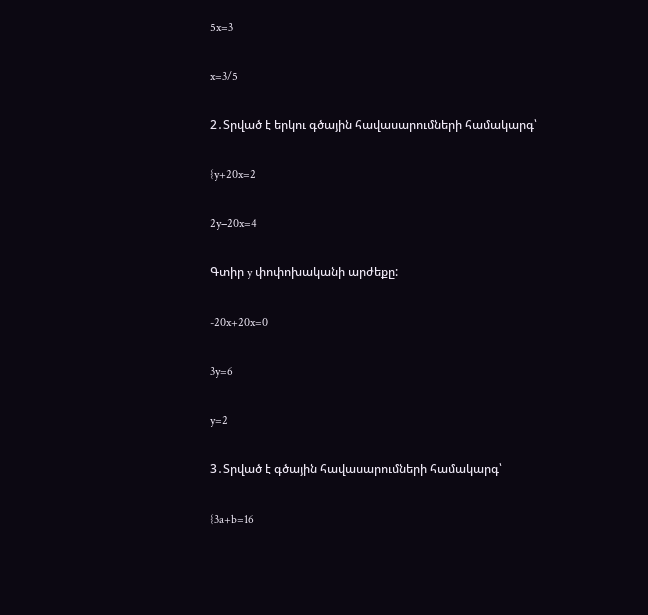5x=3

x=3/5

2․Տրված է երկու գծային հավասարումների համակարգ՝

{y+20x=2

2y−20x=4

Գտիր y փոփոխականի արժեքը:

-20x+20x=0

3y=6

y=2

3․Տրված է գծային հավասարումների համակարգ՝

{3a+b=16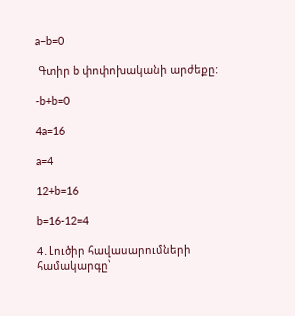a−b=0

 Գտիր b փոփոխականի արժեքը:

-b+b=0

4a=16

a=4

12+b=16

b=16-12=4

4․Լուծիր հավասարումների համակարգը՝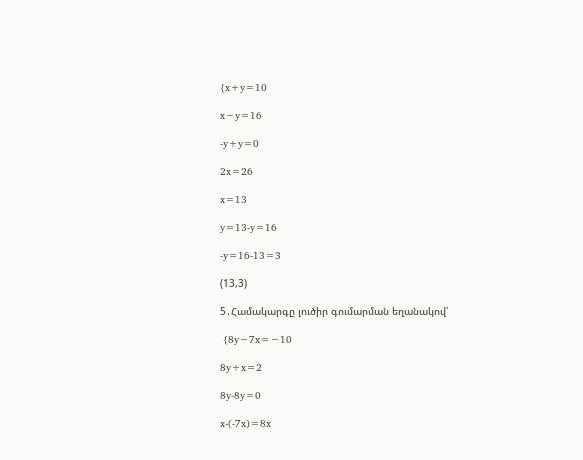{x+y=10

x−y=16

-y+y=0

2x=26

x=13

y=13-y=16

-y=16-13=3

(13,3)

5․Համակարգը լուծիր գումարման եղանակով՝

 {8y−7x=−10

8y+x=2

8y-8y=0

x-(-7x)=8x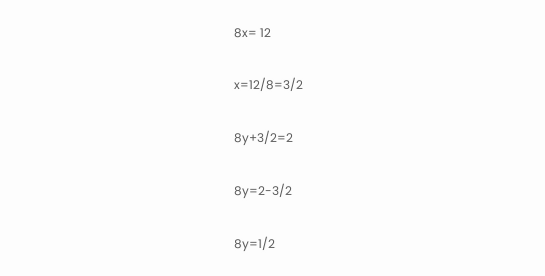8x= 12

x=12/8=3/2

8y+3/2=2

8y=2-3/2

8y=1/2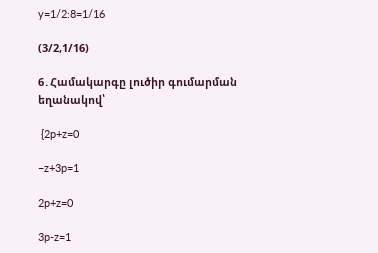y=1/2:8=1/16

(3/2,1/16)

6․Համակարգը լուծիր գումարման եղանակով՝

 {2p+z=0

−z+3p=1

2p+z=0

3p-z=1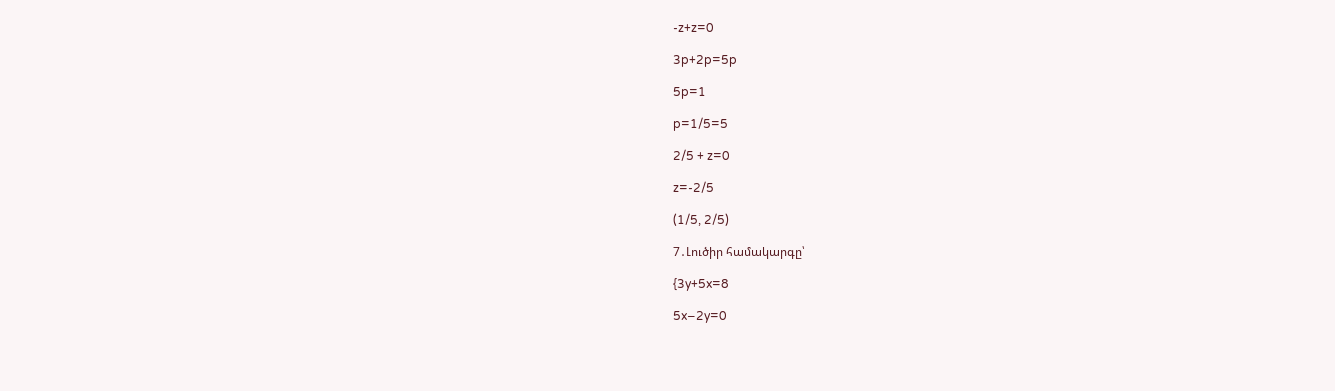-z+z=0

3p+2p=5p

5p=1

p=1/5=5

2/5 + z=0

z=-2/5

(1/5, 2/5)

7․Լուծիր համակարգը՝

{3y+5x=8

5x−2y=0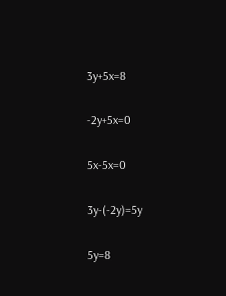3y+5x=8

-2y+5x=0

5x-5x=0

3y-(-2y)=5y

5y=8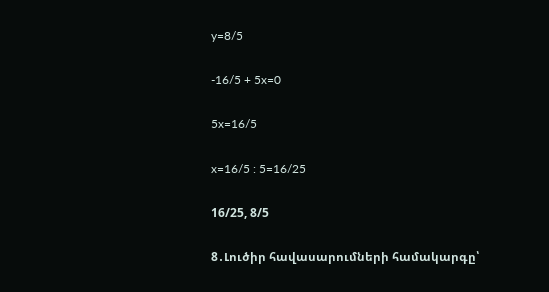y=8/5

-16/5 + 5x=0

5x=16/5

x=16/5 : 5=16/25

16/25, 8/5

8․Լուծիր հավասարումների համակարգը՝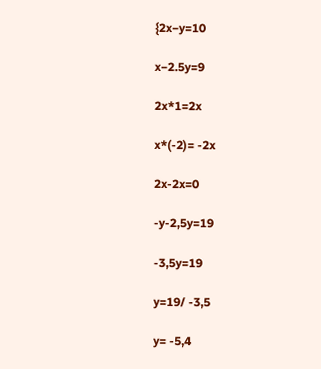{2x−y=10

x−2.5y=9

2x*1=2x

x*(-2)= -2x

2x-2x=0

-y-2,5y=19

-3,5y=19

y=19/ -3,5

y= -5,4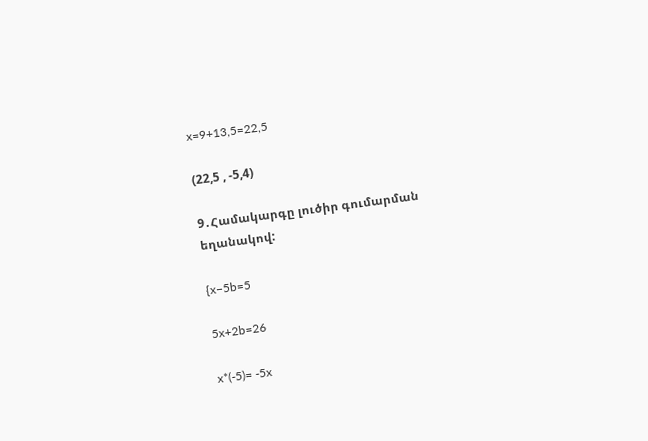x=9+13,5=22,5

(22,5 , -5,4)

9․Համակարգը լուծիր գումարման եղանակով:

{x−5b=5

5x+2b=26

x*(-5)= -5x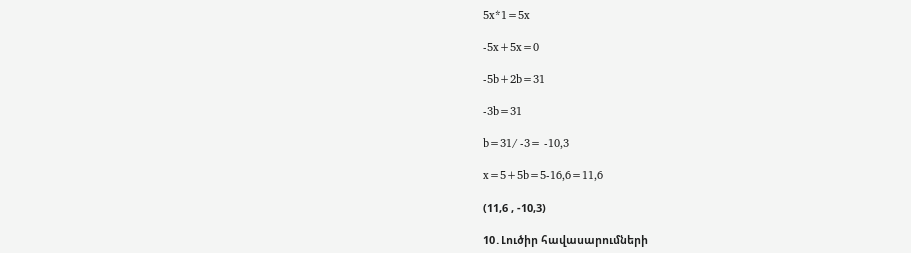5x*1=5x

-5x+5x=0

-5b+2b=31

-3b=31

b=31/ -3= -10,3

x=5+5b=5-16,6=11,6

(11,6 , -10,3)

10․Լուծիր հավասարումների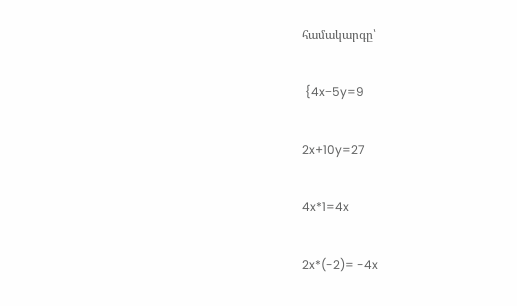համակարգը՝

 {4x−5y=9

2x+10y=27

4x*1=4x

2x*(-2)= -4x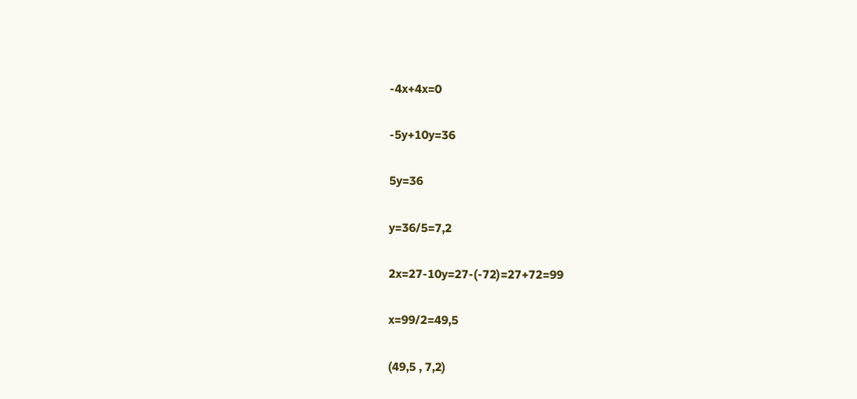-4x+4x=0

-5y+10y=36

5y=36

y=36/5=7,2

2x=27-10y=27-(-72)=27+72=99

x=99/2=49,5

(49,5 , 7,2)